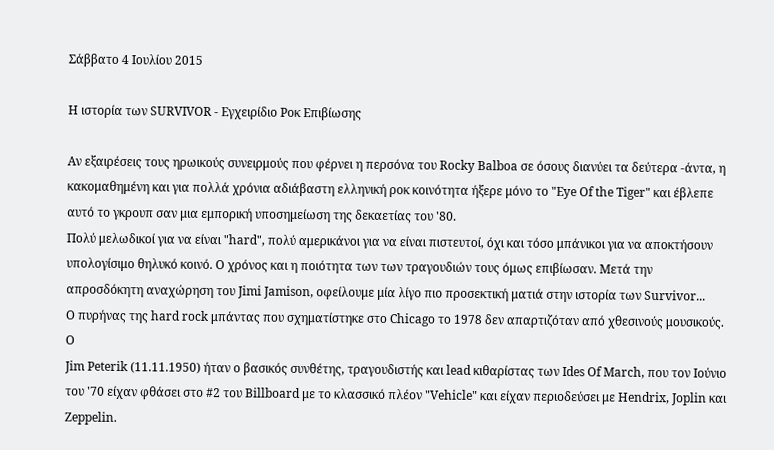Σάββατο 4 Ιουλίου 2015

Η ιστορία των SURVIVOR - Εγχειρίδιο Ροκ Επιβίωσης

Αν εξαιρέσεις τους ηρωικούς συνειρμούς που φέρνει η περσόνα του Rocky Balboa σε όσους διανύει τα δεύτερα -άντα, η κακομαθημένη και για πολλά χρόνια αδιάβαστη ελληνική ροκ κοινότητα ήξερε μόνο το "Eye Of the Tiger" και έβλεπε αυτό το γκρουπ σαν μια εμπορική υποσημείωση της δεκαετίας του '80.
Πολύ μελωδικοί για να είναι "hard", πολύ αμερικάνοι για να είναι πιστευτοί, όχι και τόσο μπάνικοι για να αποκτήσουν υπολογίσιμο θηλυκό κοινό. Ο χρόνος και η ποιότητα των των τραγουδιών τους όμως επιβίωσαν. Μετά την απροσδόκητη αναχώρηση του Jimi Jamison, οφείλουμε μία λίγο πιο προσεκτική ματιά στην ιστορία των Survivor...
Ο πυρήνας της hard rock μπάντας που σχηματίστηκε στο Chicago το 1978 δεν απαρτιζόταν από χθεσινούς μουσικούς.
Ο
Jim Peterik (11.11.1950) ήταν ο βασικός συνθέτης, τραγουδιστής και lead κιθαρίστας των Ides Of March, που τον Ιούνιο του '70 είχαν φθάσει στο #2 του Billboard με το κλασσικό πλέον "Vehicle" και είχαν περιοδεύσει με Hendrix, Joplin και Zeppelin.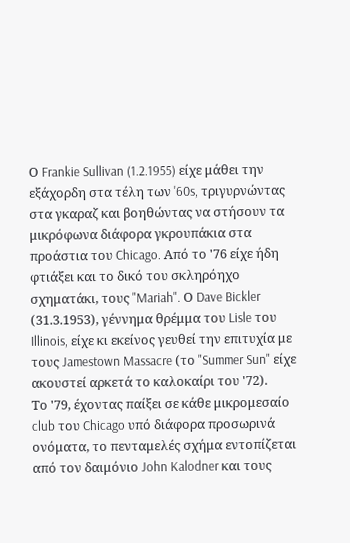Ο Frankie Sullivan (1.2.1955) είχε μάθει την εξάχορδη στα τέλη των '60s, τριγυρνώντας στα γκαραζ και βοηθώντας να στήσουν τα μικρόφωνα διάφορα γκρουπάκια στα προάστια του Chicago. Από το '76 είχε ήδη φτιάξει και το δικό του σκληρόηχο σχηματάκι, τους "Mariah". Ο Dave Bickler (31.3.1953), γέννημα θρέμμα του Lisle του Illinois, είχε κι εκείνος γευθεί την επιτυχία με τους Jamestown Massacre (το "Summer Sun" είχε ακουστεί αρκετά το καλοκαίρι του '72).
Το '79, έχοντας παίξει σε κάθε μικρομεσαίο club του Chicago υπό διάφορα προσωρινά ονόματα, το πενταμελές σχήμα εντοπίζεται από τον δαιμόνιο John Kalodner και τους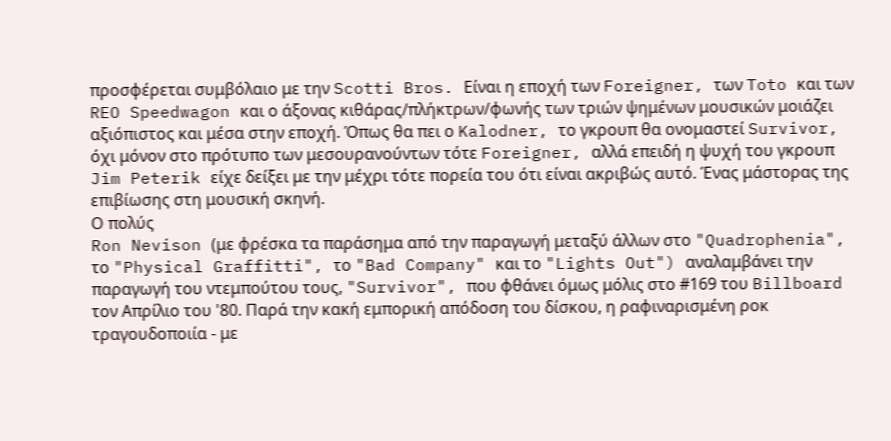προσφέρεται συμβόλαιο με την Scotti Bros. Είναι η εποχή των Foreigner, των Toto και των REO Speedwagon και ο άξονας κιθάρας/πλήκτρων/φωνής των τριών ψημένων μουσικών μοιάζει αξιόπιστος και μέσα στην εποχή. Όπως θα πει ο Kalodner, τo γκρoυπ θα ονομαστεί Survivor, όχι μόνον στο πρότυπο των μεσουρανούντων τότε Foreigner, αλλά επειδή η ψυχή του γκρουπ Jim Peterik είχε δείξει με την μέχρι τότε πορεία του ότι είναι ακριβώς αυτό. Ένας μάστορας της επιβίωσης στη μουσική σκηνή.
Ο πολύς
Ron Nevison (με φρέσκα τα παράσημα από την παραγωγή μεταξύ άλλων στο "Quadrophenia", το "Physical Graffitti", το "Bad Company" και το "Lights Out") αναλαμβάνει την παραγωγή του ντεμπούτου τους, "Survivor", που φθάνει όμως μόλις στο #169 του Billboard τον Απρίλιο του '80. Παρά την κακή εμπορική απόδοση του δίσκου, η ραφιναρισμένη ροκ τραγουδοποιία - με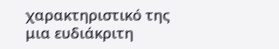χαρακτηριστικό της μια ευδιάκριτη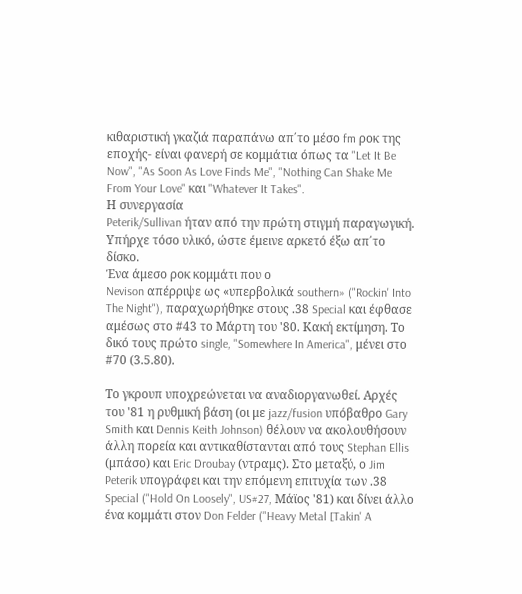κιθαριστική γκαζιά παραπάνω απ΄το μέσο fm ροκ της εποχής- είναι φανερή σε κομμάτια όπως τα "Let It Be Now", "As Soon As Love Finds Me", "Nothing Can Shake Me From Your Love" και "Whatever It Takes".
Η συνεργασία
Peterik/Sullivan ήταν από την πρώτη στιγμή παραγωγική. Υπήρχε τόσο υλικό, ώστε έμεινε αρκετό έξω απ΄το δίσκο.
Ένα άμεσο ροκ κομμάτι που ο
Nevison απέρριψε ως «υπερβολικά southern» ("Rockin' Into The Night"), παραχωρήθηκε στους .38 Special και έφθασε αμέσως στο #43 το Μάρτη του '80. Κακή εκτίμηση. Το δικό τους πρώτο single, "Somewhere In America", μένει στο #70 (3.5.80).

Το γκρουπ υποχρεώνεται να αναδιοργανωθεί. Αρχές του '81 η ρυθμική βάση (οι με jazz/fusion υπόβαθρο Gary Smith και Dennis Keith Johnson) θέλουν να ακολουθήσουν άλλη πορεία και αντικαθίστανται από τους Stephan Ellis (μπάσο) και Eric Droubay (ντραμς). Στο μεταξύ, ο Jim Peterik υπογράφει και την επόμενη επιτυχία των .38 Special ("Hold On Loosely", US#27, Μάϊος '81) και δίνει άλλο ένα κομμάτι στον Don Felder ("Heavy Metal [Takin' A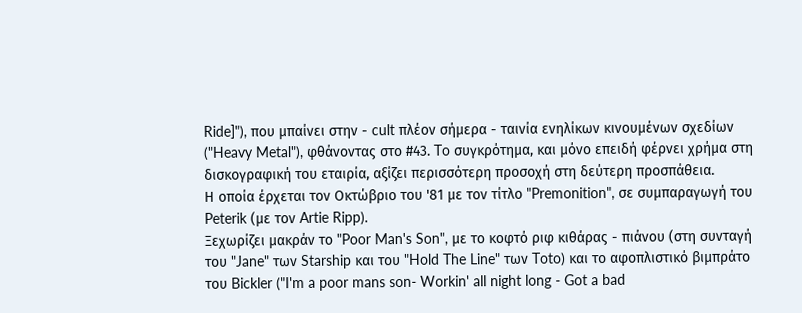Ride]"), που μπαίνει στην - cult πλέον σήμερα - ταινία ενηλίκων κινουμένων σχεδίων ("Heavy Metal"), φθάνοντας στο #43. To συγκρότημα, και μόνο επειδή φέρνει χρήμα στη δισκογραφική του εταιρία, αξίζει περισσότερη προσοχή στη δεύτερη προσπάθεια.
Η οποία έρχεται τον Οκτώβριο του '81 με τον τίτλο "Premonition", σε συμπαραγωγή του Peterik (με τον Artie Ripp).
Ξεχωρίζει μακράν το "Poor Man's Son", με το κοφτό ριφ κιθάρας - πιάνου (στη συνταγή του "Jane" των Starship και του "Hold The Line" των Toto) και το αφοπλιστικό βιμπράτο του Bickler ("I'm a poor mans son- Workin' all night long - Got a bad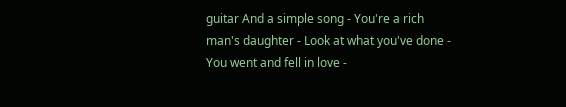guitar And a simple song - You're a rich man's daughter - Look at what you've done - You went and fell in love -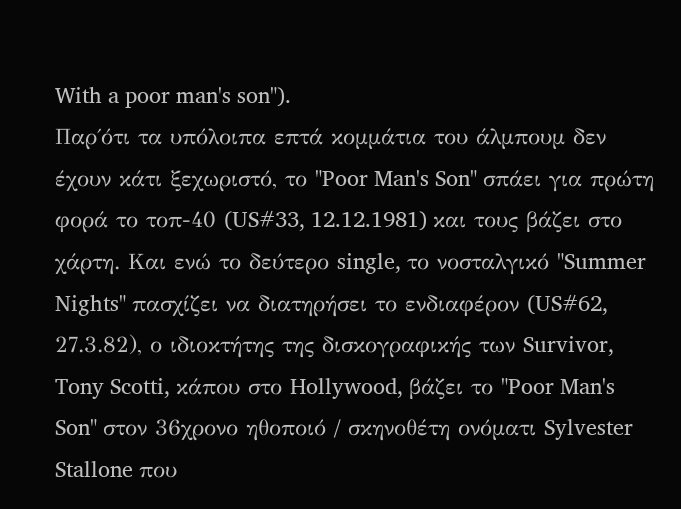With a poor man's son").
Παρ΄ότι τα υπόλοιπα επτά κομμάτια του άλμπουμ δεν έχουν κάτι ξεχωριστό, το "Poor Man's Son" σπάει για πρώτη φορά το τοπ-40 (US#33, 12.12.1981) και τους βάζει στο χάρτη. Και ενώ το δεύτερο single, το νοσταλγικό "Summer Nights" πασχίζει να διατηρήσει το ενδιαφέρον (US#62, 27.3.82), ο ιδιοκτήτης της δισκογραφικής των Survivor, Tony Scotti, κάπου στο Hollywood, βάζει το "Poor Man's Son" στον 36χρονο ηθοποιό / σκηνοθέτη ονόματι Sylvester Stallone που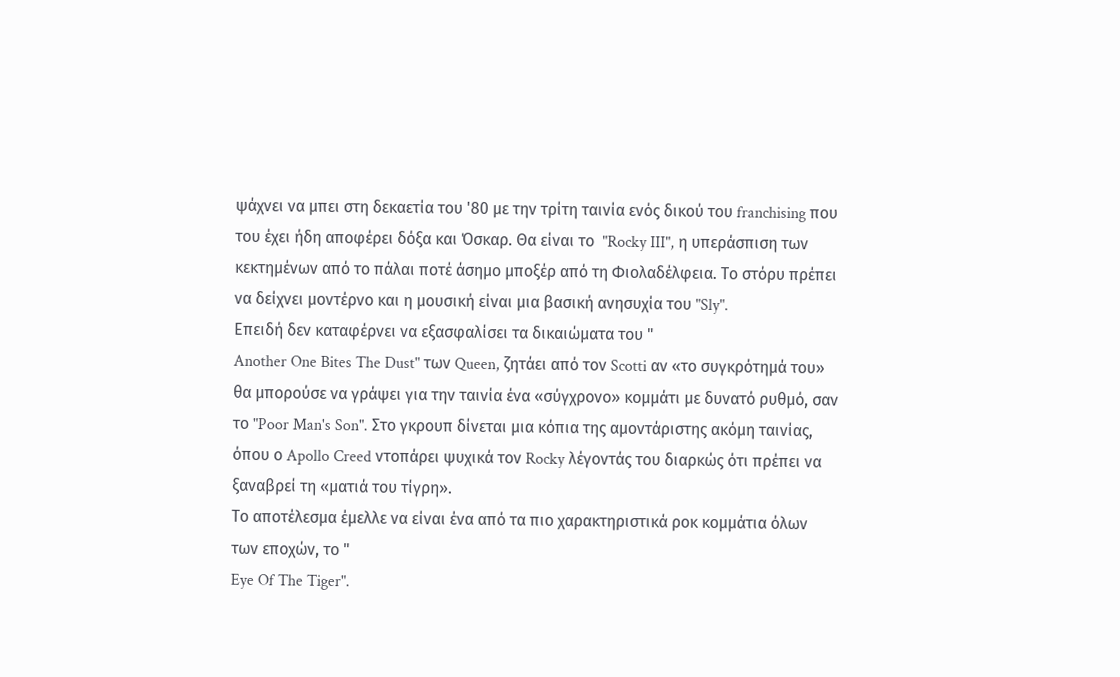ψάχνει να μπει στη δεκαετία του '80 με την τρίτη ταινία ενός δικού του franchising που του έχει ήδη αποφέρει δόξα και Όσκαρ. Θα είναι το  "Rocky III", η υπεράσπιση των κεκτημένων από το πάλαι ποτέ άσημο μποξέρ από τη Φιολαδέλφεια. Το στόρυ πρέπει να δείχνει μοντέρνο και η μουσική είναι μια βασική ανησυχία του "Sly".
Επειδή δεν καταφέρνει να εξασφαλίσει τα δικαιώματα του "
Another One Bites The Dust" των Queen, ζητάει από τον Scotti αν «το συγκρότημά του» θα μπορούσε να γράψει για την ταινία ένα «σύγχρονο» κομμάτι με δυνατό ρυθμό, σαν το "Poor Man's Son". Στο γκρουπ δίνεται μια κόπια της αμοντάριστης ακόμη ταινίας, όπου ο Apollo Creed ντοπάρει ψυχικά τον Rocky λέγοντάς του διαρκώς ότι πρέπει να ξαναβρεί τη «ματιά του τίγρη».
Το αποτέλεσμα έμελλε να είναι ένα από τα πιο χαρακτηριστικά ροκ κομμάτια όλων των εποχών, το "
Eye Of The Tiger".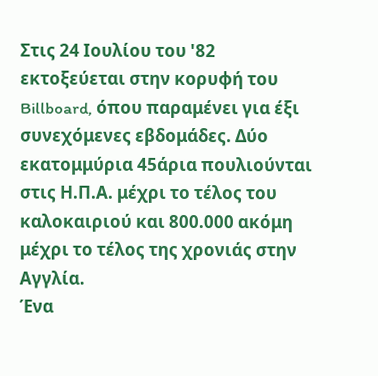Στις 24 Ιουλίου του '82 εκτοξεύεται στην κορυφή του Billboard, όπου παραμένει για έξι συνεχόμενες εβδομάδες. Δύο εκατομμύρια 45άρια πουλιούνται στις Η.Π.Α. μέχρι το τέλος του καλοκαιριού και 800.000 ακόμη μέχρι το τέλος της χρονιάς στην Αγγλία.
Ένα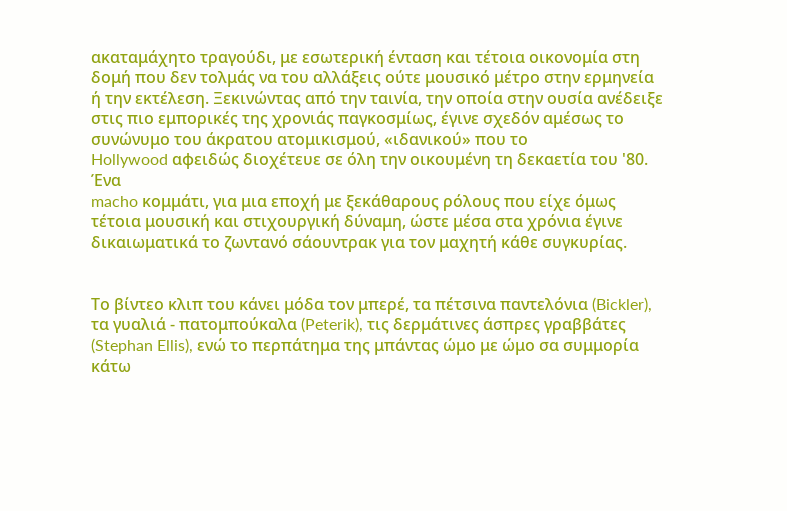ακαταμάχητο τραγούδι, με εσωτερική ένταση και τέτοια οικονομία στη δομή που δεν τολμάς να του αλλάξεις ούτε μουσικό μέτρο στην ερμηνεία ή την εκτέλεση. Ξεκινώντας από την ταινία, την οποία στην ουσία ανέδειξε στις πιο εμπορικές της χρονιάς παγκοσμίως, έγινε σχεδόν αμέσως το συνώνυμο του άκρατου ατομικισμού, «ιδανικού» που το
Hollywood αφειδώς διοχέτευε σε όλη την οικουμένη τη δεκαετία του '80.
Ένα
macho κομμάτι, για μια εποχή με ξεκάθαρους ρόλους που είχε όμως τέτοια μουσική και στιχουργική δύναμη, ώστε μέσα στα χρόνια έγινε δικαιωματικά το ζωντανό σάουντρακ για τον μαχητή κάθε συγκυρίας.


Το βίντεο κλιπ του κάνει μόδα τον μπερέ, τα πέτσινα παντελόνια (Bickler), τα γυαλιά - πατομπούκαλα (Peterik), τις δερμάτινες άσπρες γραββάτες (Stephan Ellis), ενώ το περπάτημα της μπάντας ώμο με ώμο σα συμμορία κάτω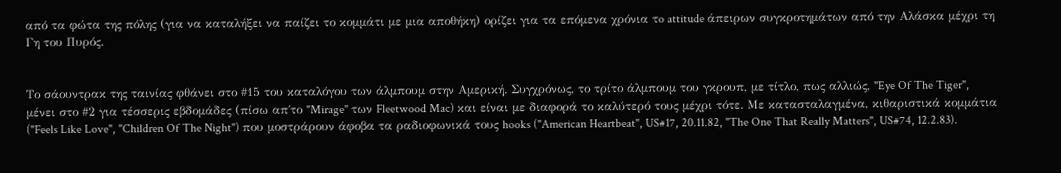από τα φώτα της πόλης (για να καταλήξει να παίζει το κομμάτι με μια αποθήκη) ορίζει για τα επόμενα χρόνια τo attitude άπειρων συγκροτημάτων από την Αλάσκα μέχρι τη Γη του Πυρός.


Το σάουντρακ της ταινίας φθάνει στο #15 του καταλόγου των άλμπουμ στην Αμερική. Συγχρόνως, το τρίτο άλμπουμ του γκρουπ, με τίτλο, πως αλλιώς, "Eye Of The Tiger", μένει στο #2 για τέσσερις εβδομάδες (πίσω απ΄το "Mirage" των Fleetwood Mac) και είναι με διαφορά το καλύτερό τους μέχρι τότε. Mε κατασταλαγμένα, κιθαριστικά κομμάτια ("Feels Like Love", "Children Of The Night") που μοστράρουν άφοβα τα ραδιοφωνικά τους hooks ("American Heartbeat", US#17, 20.11.82, "The One That Really Matters", US#74, 12.2.83).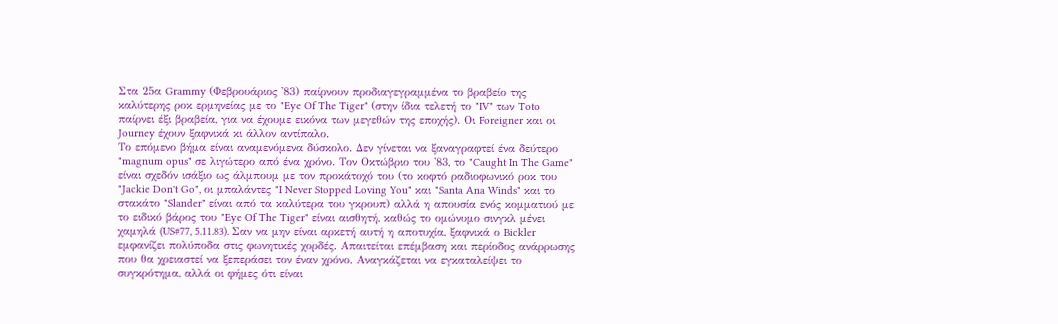Στα 25α Grammy (Φεβρουάριος '83) παίρνουν προδιαγεγραμμένα το βραβείο της καλύτερης ροκ ερμηνείας με το "Eye Of The Tiger" (στην ίδια τελετή το "IV" των Toto παίρνει έξι βραβεία, για να έχουμε εικόνα των μεγεθών της εποχής). Οι Foreigner και οι Journey έχουν ξαφνικά κι άλλον αντίπαλο.
Το επόμενο βήμα είναι αναμενόμενα δύσκολο. Δεν γίνεται να ξαναγραφτεί ένα δεύτερο "magnum opus" σε λιγώτερο από ένα χρόνο. Τον Οκτώβριο του '83, το "Caught In The Game" είναι σχεδόν ισάξιο ως άλμπουμ με τον προκάτοχό του (το κοφτό ραδιοφωνικό ροκ του "Jackie Don't Go", οι μπαλάντες "I Never Stopped Loving You" και "Santa Ana Winds" και το στακάτο "Slander" είναι από τα καλύτερα του γκρουπ) αλλά η απουσία ενός κομματιού με το ειδικό βάρος του "Eye Of The Tiger" είναι αισθητή, καθώς το ομώνυμο σινγκλ μένει χαμηλά (US#77, 5.11.83). Σαν να μην είναι αρκετή αυτή η αποτυχία, ξαφνικά ο Bickler εμφανίζει πολύποδα στις φωνητικές χορδές. Απαιτείται επέμβαση και περίοδος ανάρρωσης που θα χρειαστεί να ξεπεράσει τον έναν χρόνο. Αναγκάζεται να εγκαταλείψει το συγκρότημα, αλλά οι φήμες ότι είναι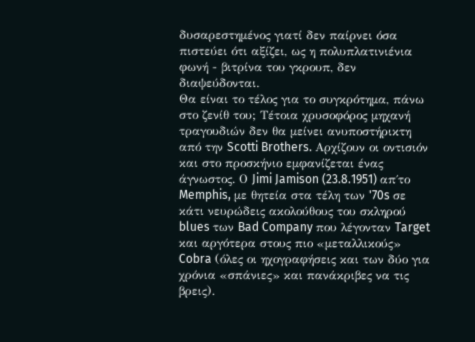δυσαρεστημένος γιατί δεν παίρνει όσα πιστεύει ότι αξίζει, ως η πολυπλατινιένια φωνή - βιτρίνα του γκρουπ, δεν διαψεύδονται.
Θα είναι το τέλος για το συγκρότημα, πάνω στο ζενίθ του; Τέτοια χρυσοφόρος μηχανή τραγουδιών δεν θα μείνει ανυποστήρικτη από την Scotti Brothers. Αρχίζουν οι οντισιόν και στο προσκήνιο εμφανίζεται ένας άγνωστος. Ο Jimi Jamison (23.8.1951) απ΄το Memphis, με θητεία στα τέλη των '70s σε κάτι νευρώδεις ακολούθους του σκληρού blues των Bad Company που λέγονταν Target και αργότερα στους πιο «μεταλλικούς» Cobra (όλες οι ηχογραφήσεις και των δύο για χρόνια «σπάνιες» και πανάκριβες να τις βρεις).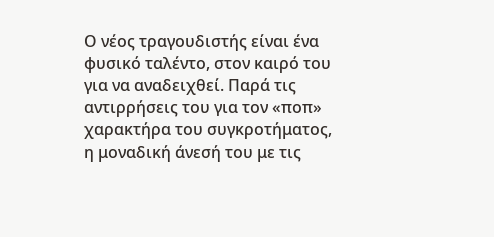Ο νέος τραγουδιστής είναι ένα φυσικό ταλέντο, στον καιρό του για να αναδειχθεί. Παρά τις αντιρρήσεις του για τον «ποπ» χαρακτήρα του συγκροτήματος, η μοναδική άνεσή του με τις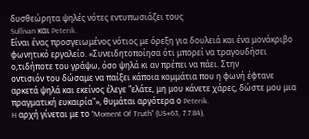δυσθεώρητα ψηλές νότες εντυπωσιάζει τους
Sullivan και Peterik.
Είναι ένας προσγειωμένος νότιος με όρεξη για δουλειά και ένα μονάκριβο φωνητικό εργαλείο. «Συνειδητοποίησα ότι μπορεί να τραγουδήσει ο,τιδήποτε του γράψω, όσο ψηλά κι αν πρέπει να πάει. Στην
oντισιόν του δώσαμε να παίξει κάποια κομμάτια που η φωνή έφτανε αρκετά ψηλά και εκείνος έλεγε "ελάτε, μη μου κάνετε χάρες, δώστε μου μια πραγματική ευκαιρία"», θυμάται αργότερα ο Peterik.
H αρχή γίνεται με το "Moment Of Truth" (US#63, 7.7.84),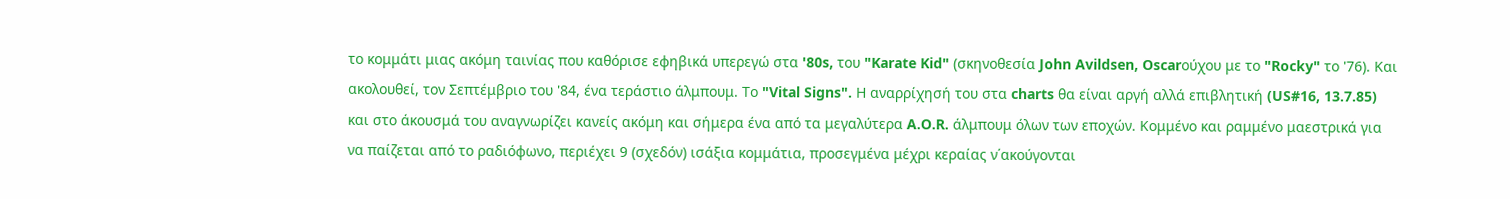το κομμάτι μιας ακόμη ταινίας που καθόρισε εφηβικά υπερεγώ στα '80s, του "Karate Kid" (σκηνοθεσία John Avildsen, Oscarούχου με το "Rocky" το '76). Και ακολουθεί, τον Σεπτέμβριο του '84, ένα τεράστιο άλμπουμ. Το "Vital Signs". Η αναρρίχησή του στα charts θα είναι αργή αλλά επιβλητική (US#16, 13.7.85) και στο άκουσμά του αναγνωρίζει κανείς ακόμη και σήμερα ένα από τα μεγαλύτερα A.O.R. άλμπουμ όλων των εποχών. Κομμένο και ραμμένο μαεστρικά για να παίζεται από το ραδιόφωνο, περιέχει 9 (σχεδόν) ισάξια κομμάτια, προσεγμένα μέχρι κεραίας ν΄ακούγονται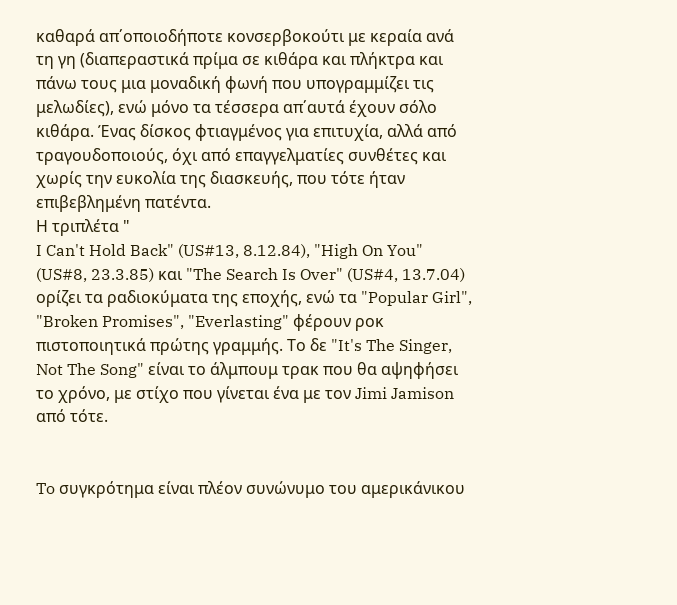καθαρά απ΄οποιοδήποτε κονσερβοκούτι με κεραία ανά τη γη (διαπεραστικά πρίμα σε κιθάρα και πλήκτρα και πάνω τους μια μοναδική φωνή που υπογραμμίζει τις μελωδίες), ενώ μόνο τα τέσσερα απ΄αυτά έχουν σόλο κιθάρα. Ένας δίσκος φτιαγμένος για επιτυχία, αλλά από τραγουδοποιούς, όχι από επαγγελματίες συνθέτες και χωρίς την ευκολία της διασκευής, που τότε ήταν επιβεβλημένη πατέντα.
Η τριπλέτα "
I Can't Hold Back" (US#13, 8.12.84), "High On You" (US#8, 23.3.85) και "The Search Is Over" (US#4, 13.7.04) ορίζει τα ραδιοκύματα της εποχής, ενώ τα "Popular Girl", "Broken Promises", "Everlasting" φέρουν ροκ πιστοποιητικά πρώτης γραμμής. Το δε "It's The Singer, Not The Song" είναι το άλμπουμ τρακ που θα αψηφήσει το χρόνο, με στίχο που γίνεται ένα με τον Jimi Jamison από τότε.


To συγκρότημα είναι πλέον συνώνυμο του αμερικάνικου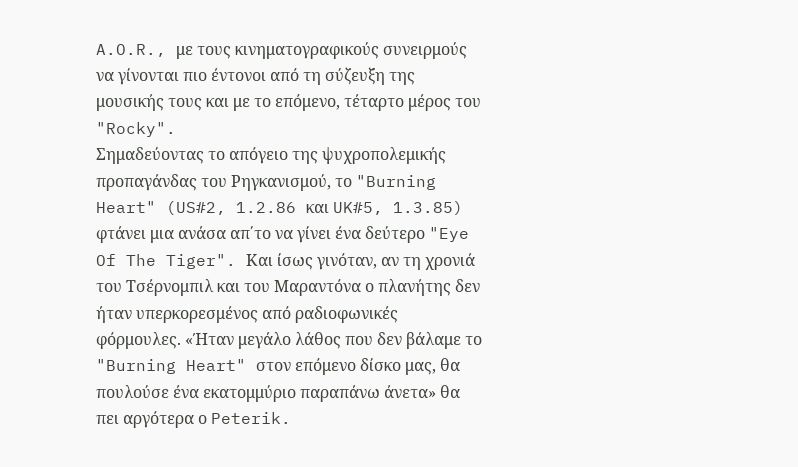A.O.R., με τους κινηματογραφικούς συνειρμούς να γίνονται πιο έντονοι από τη σύζευξη της μουσικής τους και με το επόμενο, τέταρτο μέρος του "Rocky".
Σημαδεύοντας το απόγειο της ψυχροπολεμικής προπαγάνδας του Ρηγκανισμού, το "Burning Heart" (US#2, 1.2.86 και UK#5, 1.3.85) φτάνει μια ανάσα απ΄το να γίνει ένα δεύτερο "Eye Of The Tiger". Και ίσως γινόταν, αν τη χρονιά του Τσέρνομπιλ και του Μαραντόνα ο πλανήτης δεν ήταν υπερκορεσμένος από ραδιοφωνικές φόρμουλες. «Ήταν μεγάλο λάθος που δεν βάλαμε το "Burning Heart" στον επόμενο δίσκο μας, θα πουλούσε ένα εκατομμύριο παραπάνω άνετα» θα πει αργότερα ο Peterik.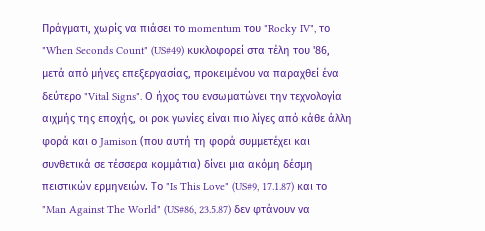Πράγματι, χωρίς να πιάσει το momentum του "Rocky IV", το "When Seconds Count" (US#49) κυκλοφορεί στα τέλη του '86, μετά από μήνες επεξεργασίας, προκειμένου να παραχθεί ένα δεύτερο "Vital Signs". Ο ήχος του ενσωματώνει την τεχνολογία αιχμής της εποχής, οι ροκ γωνίες είναι πιο λίγες από κάθε άλλη φορά και ο Jamison (που αυτή τη φορά συμμετέχει και συνθετικά σε τέσσερα κομμάτια) δίνει μια ακόμη δέσμη πειστικών ερμηνειών. Το "Is This Love" (US#9, 17.1.87) και το "Man Against The World" (US#86, 23.5.87) δεν φτάνουν να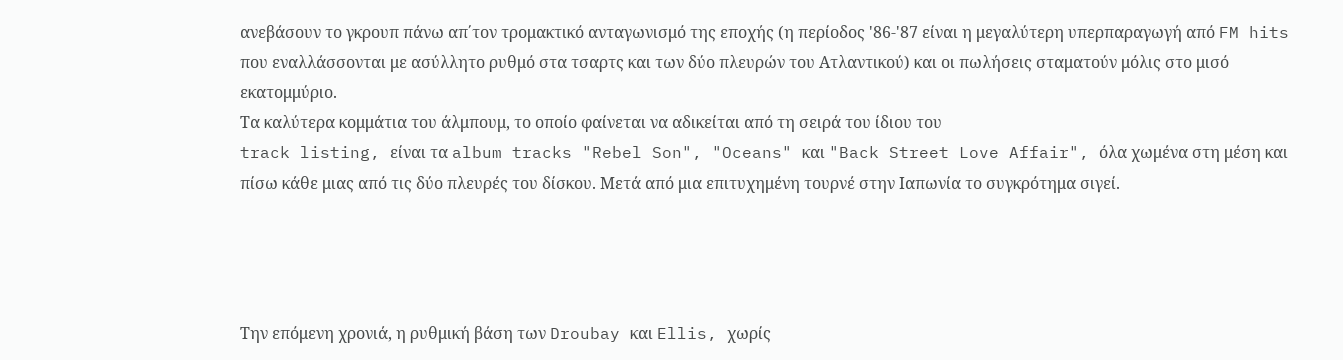ανεβάσουν το γκρουπ πάνω απ΄τον τρομακτικό ανταγωνισμό της εποχής (η περίοδος '86-'87 είναι η μεγαλύτερη υπερπαραγωγή από FM hits που εναλλάσσονται με ασύλλητο ρυθμό στα τσαρτς και των δύο πλευρών του Ατλαντικού) και οι πωλήσεις σταματούν μόλις στο μισό εκατομμύριο.
Τα καλύτερα κομμάτια του άλμπουμ, το οποίο φαίνεται να αδικείται από τη σειρά του ίδιου του
track listing, είναι τα album tracks "Rebel Son", "Oceans" και "Back Street Love Affair", όλα χωμένα στη μέση και πίσω κάθε μιας από τις δύο πλευρές του δίσκου. Μετά από μια επιτυχημένη τουρνέ στην Ιαπωνία το συγκρότημα σιγεί.




Την επόμενη χρονιά, η ρυθμική βάση των Droubay και Ellis, χωρίς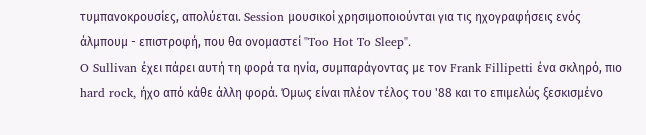τυμπανοκρουσίες, απολύεται. Session μουσικοί χρησιμοποιούνται για τις ηχογραφήσεις ενός άλμπουμ - επιστροφή, που θα ονομαστεί "Too Hot To Sleep".
O Sullivan έχει πάρει αυτή τη φορά τα ηνία, συμπαράγοντας με τον Frank Fillipetti ένα σκληρό, πιο hard rock, ήχο από κάθε άλλη φορά. Όμως είναι πλέον τέλος του '88 και το επιμελώς ξεσκισμένο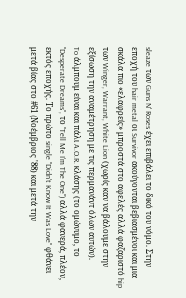sleaze των Guns N' Roses έχει επιβάλει το δικό του νόμο. Στην εποχή του hair metal οι Survivor ακούγονται βεβιασμένοι και μια σκάλα πιο «ελαφρείς» μπροστά στο αφελές αλλά φαζαριστό hip των Winger, Warrant, White Lion (χωρίς καν να βάλουμε στην εξίσωση την αναμέτρηση με τις περμανάντ όλων αυτών).
To άλμπουμ είναι και πάλι A.O.R. κλάσης (το ομώνυμο, το "Desperate Dreams", το "Tell Me I'm The One") αλλά φανερά, πλέον, εκτός εποχής. Το πρώτο single "Didn't Know It Was Love" φθάνει μετά βίας στο #61 (Nοέμβριος '88) και μετά την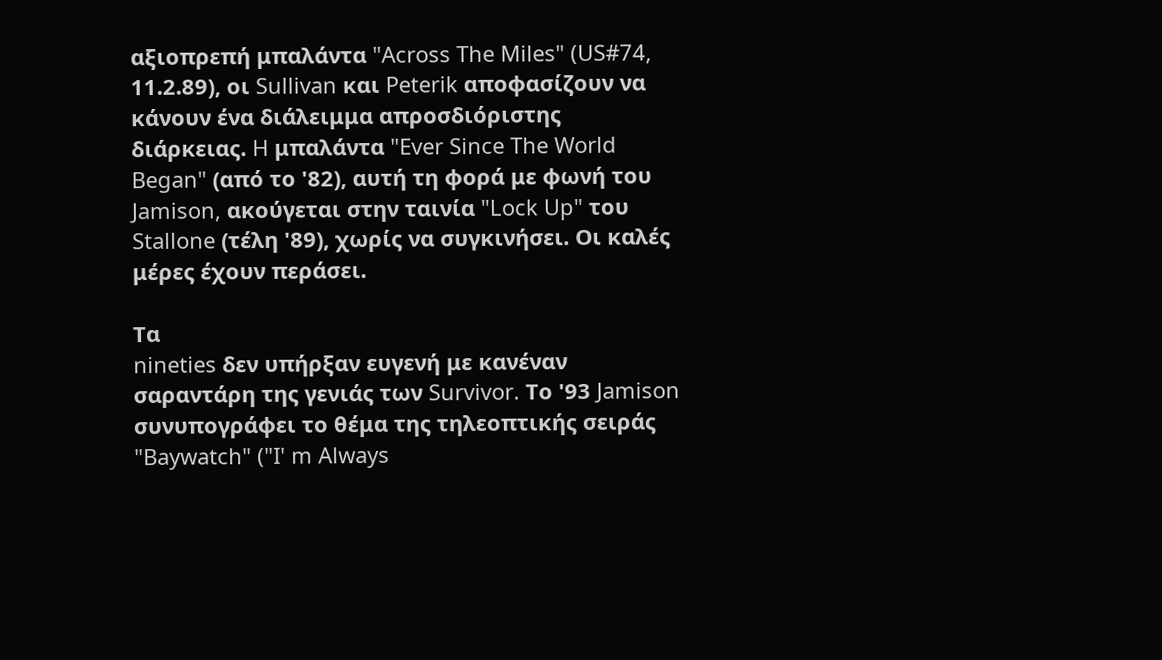αξιοπρεπή μπαλάντα "Across The Miles" (US#74, 11.2.89), οι Sullivan και Peterik αποφασίζουν να κάνουν ένα διάλειμμα απροσδιόριστης διάρκειας. H μπαλάντα "Ever Since The World Began" (από το '82), αυτή τη φορά με φωνή του Jamison, ακούγεται στην ταινία "Lock Up" του Stallone (τέλη '89), χωρίς να συγκινήσει. Οι καλές μέρες έχουν περάσει.

Τα
nineties δεν υπήρξαν ευγενή με κανέναν σαραντάρη της γενιάς των Survivor. Το '93 Jamison συνυπογράφει το θέμα της τηλεοπτικής σειράς "Baywatch" ("I' m Always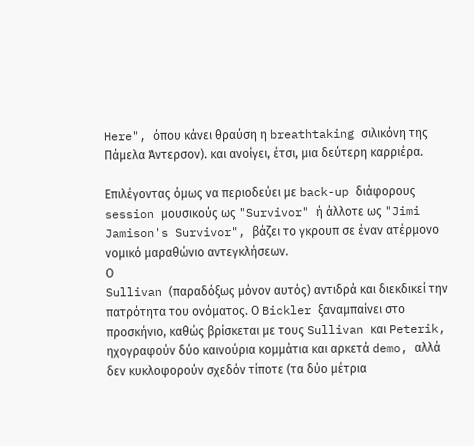Here", όπου κάνει θραύση η breathtaking σιλικόνη της Πάμελα Άντερσον). και ανοίγει, έτσι, μια δεύτερη καρριέρα.

Επιλέγοντας όμως να περιοδεύει με back-up διάφορους session μουσικούς ως "Survivor" ή άλλοτε ως "Jimi Jamison's Survivor", βάζει το γκρουπ σε έναν ατέρμονο νομικό μαραθώνιο αντεγκλήσεων.
Ο
Sullivan (παραδόξως μόνον αυτός) αντιδρά και διεκδικεί την πατρότητα του ονόματος. Ο Bickler ξαναμπαίνει στο προσκήνιο, καθώς βρίσκεται με τους Sullivan και Peterik, ηχογραφούν δύο καινούρια κομμάτια και αρκετά demo, αλλά δεν κυκλοφορούν σχεδόν τίποτε (τα δύο μέτρια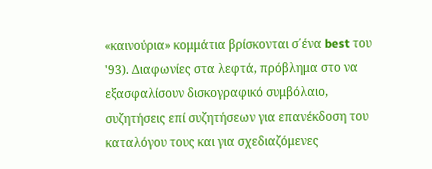«καινούρια» κομμάτια βρίσκονται σ΄ένα best του '93). Διαφωνίες στα λεφτά, πρόβλημα στο να εξασφαλίσουν δισκογραφικό συμβόλαιο, συζητήσεις επί συζητήσεων για επανέκδοση του καταλόγου τους και για σχεδιαζόμενες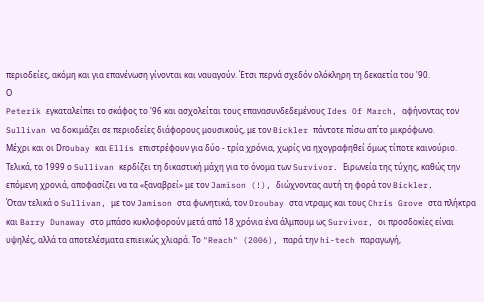περιοδείες, ακόμη και για επανένωση γίνονται και ναυαγούν. Έτσι περνά σχεδόν ολόκληρη τη δεκαετία του '90.
Ο
Peterik εγκαταλείπει το σκάφος το '96 και ασχολείται τους επανασυνδεδεμένους Ides Of March, αφήνοντας τον Sullivan να δοκιμάζει σε περιοδείες διάφορους μουσικούς, με τον Bickler πάντοτε πίσω απ΄το μικρόφωνο.
Mέχρι και οι Drοubay και Ellis επιστρέφουν για δύο - τρία χρόνια, χωρίς να ηχογραφηθεί όμως τίποτε καινούριο. Τελικά, το 1999 ο Sullivan κερδίζει τη δικαστική μάχη για το όνομα των Survivor. Ειρωνεία της τύχης, καθώς την επόμενη χρονιά, αποφασίζει να τα «ξαναβρεί» με τον Jamison (!), διώχνοντας αυτή τη φορά τον Bickler.
Όταν τελικά ο Sullivan, με τον Jamison στα φωνητικά, τον Droubay στα ντραμς και τους Chris Grove στα πλήκτρα και Barry Dunaway στο μπάσο κυκλοφορούν μετά από 18 χρόνια ένα άλμπουμ ως Survivor, οι προσδοκίες είναι υψηλές, αλλά τα αποτελέσματα επιεικώς χλιαρά. Το "Reach" (2006), παρά την hi-tech παραγωγή,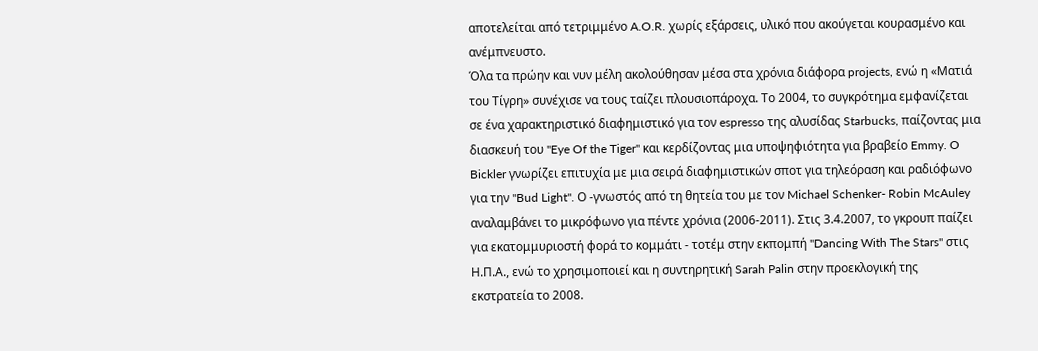αποτελείται από τετριμμένο A.O.R. χωρίς εξάρσεις, υλικό που ακούγεται κουρασμένο και ανέμπνευστο.
Όλα τα πρώην και νυν μέλη ακολούθησαν μέσα στα χρόνια διάφορα projects, ενώ η «Ματιά του Τίγρη» συνέχισε να τους ταίζει πλουσιοπάροχα. Το 2004, το συγκρότημα εμφανίζεται σε ένα χαρακτηριστικό διαφημιστικό για τον espresso της αλυσίδας Starbucks, παίζοντας μια διασκευή του "Eye Of the Tiger" και κερδίζοντας μια υποψηφιότητα για βραβείο Emmy. O Bickler γνωρίζει επιτυχία με μια σειρά διαφημιστικών σποτ για τηλεόραση και ραδιόφωνο για την "Bud Light". Ο -γνωστός από τη θητεία του με τον Michael Schenker- Robin McAuley αναλαμβάνει το μικρόφωνο για πέντε χρόνια (2006-2011). Στις 3.4.2007, το γκρουπ παίζει για εκατομμυριοστή φορά το κομμάτι - τοτέμ στην εκπομπή "Dancing With The Stars" στις Η.Π.Α., ενώ το χρησιμοποιεί και η συντηρητική Sarah Palin στην προεκλογική της εκστρατεία το 2008.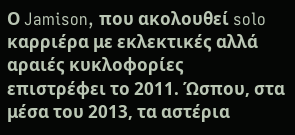Ο Jamison, που ακολουθεί solo καρριέρα με εκλεκτικές αλλά αραιές κυκλοφορίες επιστρέφει το 2011. Ώσπου, στα μέσα του 2013, τα αστέρια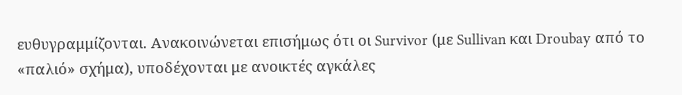ευθυγραμμίζονται. Ανακοινώνεται επισήμως ότι οι Survivor (με Sullivan και Droubay από το «παλιό» σχήμα), υποδέχονται με ανοικτές αγκάλες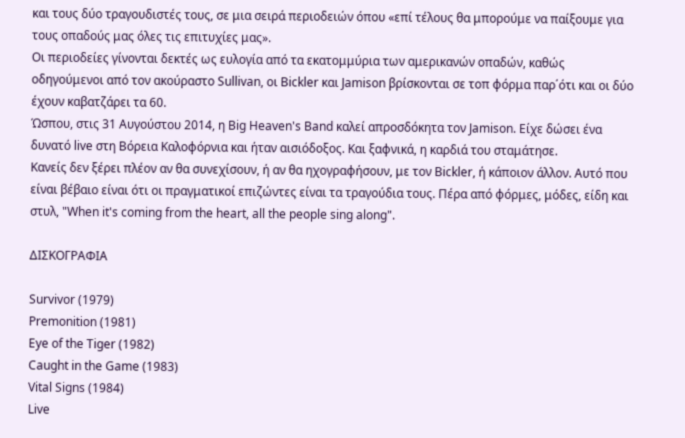και τους δύο τραγουδιστές τους, σε μια σειρά περιοδειών όπου «επί τέλους θα μπορούμε να παίξουμε για τους οπαδούς μας όλες τις επιτυχίες μας».
Οι περιοδείες γίνονται δεκτές ως ευλογία από τα εκατομμύρια των αμερικανών οπαδών, καθώς οδηγούμενοι από τον ακούραστο Sullivan, οι Bickler και Jamison βρίσκονται σε τοπ φόρμα παρ΄ότι και οι δύο έχουν καβατζάρει τα 60.
Ώσπου, στις 31 Αυγούστου 2014, η Big Heaven's Band καλεί απροσδόκητα τον Jamison. Είχε δώσει ένα δυνατό live στη Βόρεια Καλοφόρνια και ήταν αισιόδοξος. Και ξαφνικά, η καρδιά του σταμάτησε.
Κανείς δεν ξέρει πλέον αν θα συνεχίσουν, ή αν θα ηχογραφήσουν, με τον Bickler, ή κάποιον άλλον. Αυτό που είναι βέβαιο είναι ότι οι πραγματικοί επιζώντες είναι τα τραγούδια τους. Πέρα από φόρμες, μόδες, είδη και στυλ, "When it's coming from the heart, all the people sing along".

ΔΙΣΚΟΓΡΑΦΙΑ

Survivor (1979)
Premonition (1981)
Eye of the Tiger (1982)
Caught in the Game (1983)
Vital Signs (1984)
Live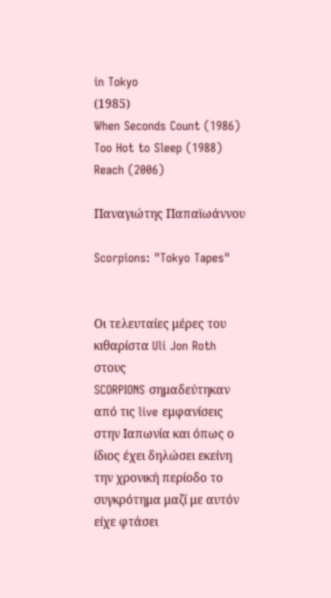in Tokyo
(1985)
When Seconds Count (1986)
Too Hot to Sleep (1988)
Reach (2006)

Παναγιώτης Παπαϊωάννου

Scorpions: "Tokyo Tapes"


Οι τελευταίες μέρες του κιθαρίστα Uli Jon Roth στους
SCORPIONS σημαδεύτηκαν από τις live εμφανίσεις στην Ιαπωνία και όπως ο ίδιος έχει δηλώσει εκείνη την χρονική περίοδο το συγκρότημα μαζί με αυτόν είχε φτάσει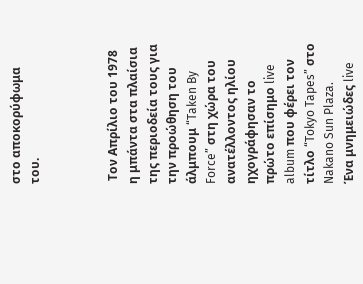στο αποκορύφωμα του.



 Τον Απρίλιο του 1978 η μπάντα στα πλαίσια της περιοδεία τους για την προώθηση του άλμπουμ “Taken By Force” στη χώρα του ανατέλλοντος ηλίου ηχογράφησαν το πρώτο επίσημο live album που φέρει τον τίτλο “Tokyo Tapes” στο Nakano Sun Plaza.
Ένα μνημειώδες live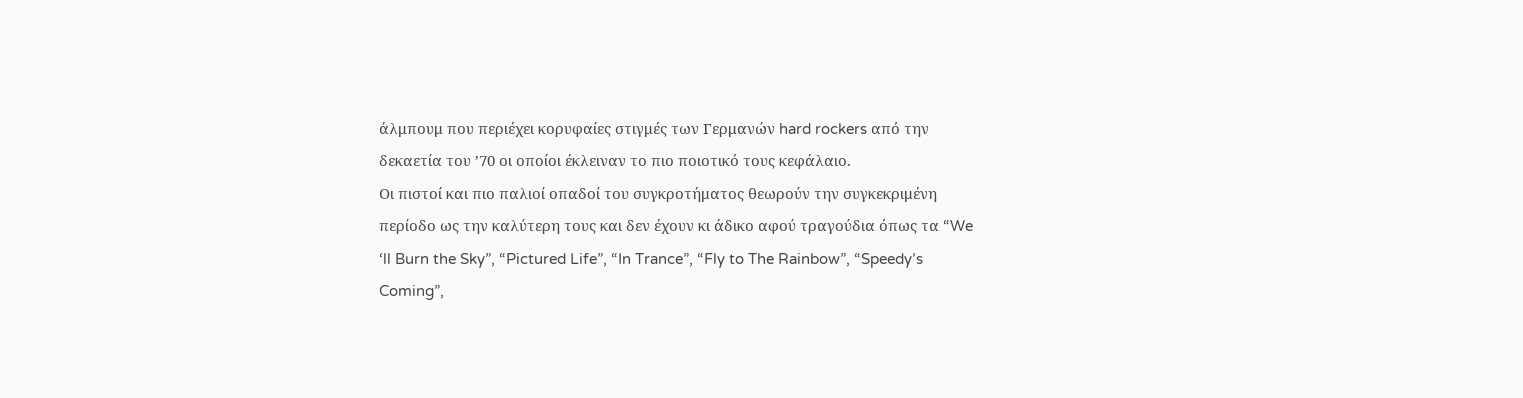άλμπουμ που περιέχει κορυφαίες στιγμές των Γερμανών hard rockers από την δεκαετία του ’70 οι οποίοι έκλειναν το πιο ποιοτικό τους κεφάλαιο.
Οι πιστοί και πιο παλιοί οπαδοί του συγκροτήματος θεωρούν την συγκεκριμένη περίοδο ως την καλύτερη τους και δεν έχουν κι άδικο αφού τραγούδια όπως τα “We ‘ll Burn the Sky”, “Pictured Life”, “In Trance”, “Fly to The Rainbow”, “Speedy’s Coming”,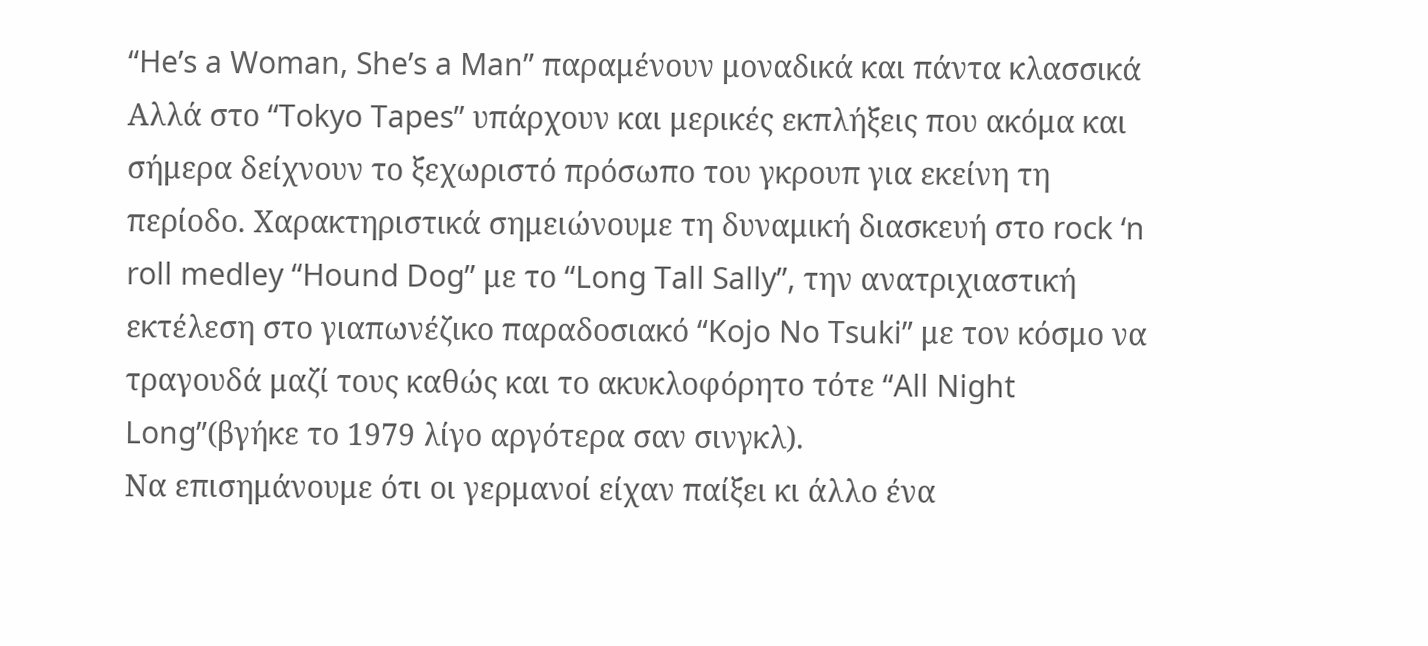“He’s a Woman, She’s a Man” παραμένουν μοναδικά και πάντα κλασσικά
Αλλά στο “Tokyo Tapes” υπάρχουν και μερικές εκπλήξεις που ακόμα και σήμερα δείχνουν το ξεχωριστό πρόσωπο του γκρουπ για εκείνη τη περίοδο. Χαρακτηριστικά σημειώνουμε τη δυναμική διασκευή στο rock ‘n roll medley “Hound Dog” με το “Long Tall Sally”, την ανατριχιαστική εκτέλεση στο γιαπωνέζικο παραδοσιακό “Kojo No Tsuki” με τον κόσμο να τραγουδά μαζί τους καθώς και το ακυκλοφόρητο τότε “All Night Long”(βγήκε το 1979 λίγο αργότερα σαν σινγκλ).
Να επισημάνουμε ότι οι γερμανοί είχαν παίξει κι άλλο ένα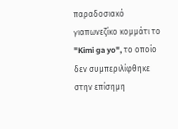παραδοσιακό γιαπωνεζίκο κομμάτι το "Kimi ga yo", το οποίο δεν συμπεριλίφθηκε στην επίσημη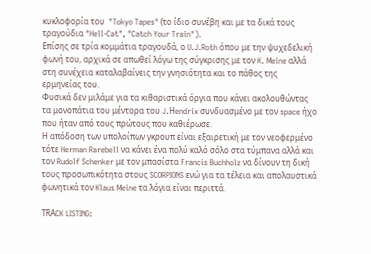κυκλοφορία του  "Tokyo Tapes" (το ίδιο συνέβη και με τα δικά τους τραγούδια "Hell-Cat", "Catch Your Train").
Επίσης σε τρία κομμάτια τραγουδά, ο U.J.Roth όπου με την ψυχεδελική φωνή του, αρχικά σε απωθεί λόγω της σύγκρισης με τον K. Meine αλλά στη συνέχεια καταλαβαίνεις την γνησιότητα και το πάθος της ερμηνείας του.
Φυσικά δεν μιλάμε για τα κιθαριστικά όργια που κάνει ακολουθώντας τα μονοπάτια του μέντορα του J.Ηendrix συνδυασμένο με τoν space ήχο που ήταν από τους πρώτους που καθιέρωσε.
Η απόδοση των υπολοίπων γκρουπ είναι εξαιρετική με τον νεοφερμένο τότε Herman Rarebell να κάνει ένα πολύ καλό σόλο στα τύμπανα αλλά και τον Rudolf Schenker με τον μπασίστα Francis Buchholz να δίνουν τη δική τους προσωπικότητα στους SCORPIONS ενώ για τα τέλεια και απολαυστικά φωνητικά τον Klaus Meine τα λόγια είναι περιττά.

TRΑCK LISTING: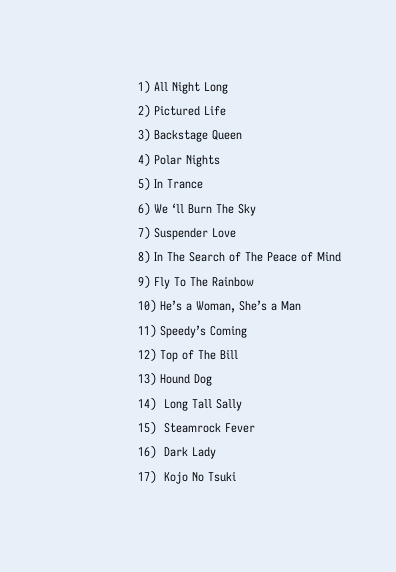1) All Night Long
2) Pictured Life
3) Backstage Queen
4) Polar Nights
5) In Trance
6) We ‘ll Burn The Sky
7) Suspender Love
8) In The Search of The Peace of Mind
9) Fly To The Rainbow
10) He’s a Woman, She’s a Man
11) Speedy’s Coming
12) Top of The Bill
13) Hound Dog
14)  Long Tall Sally
15)  Steamrock Fever
16)  Dark Lady
17)  Kojo No Tsuki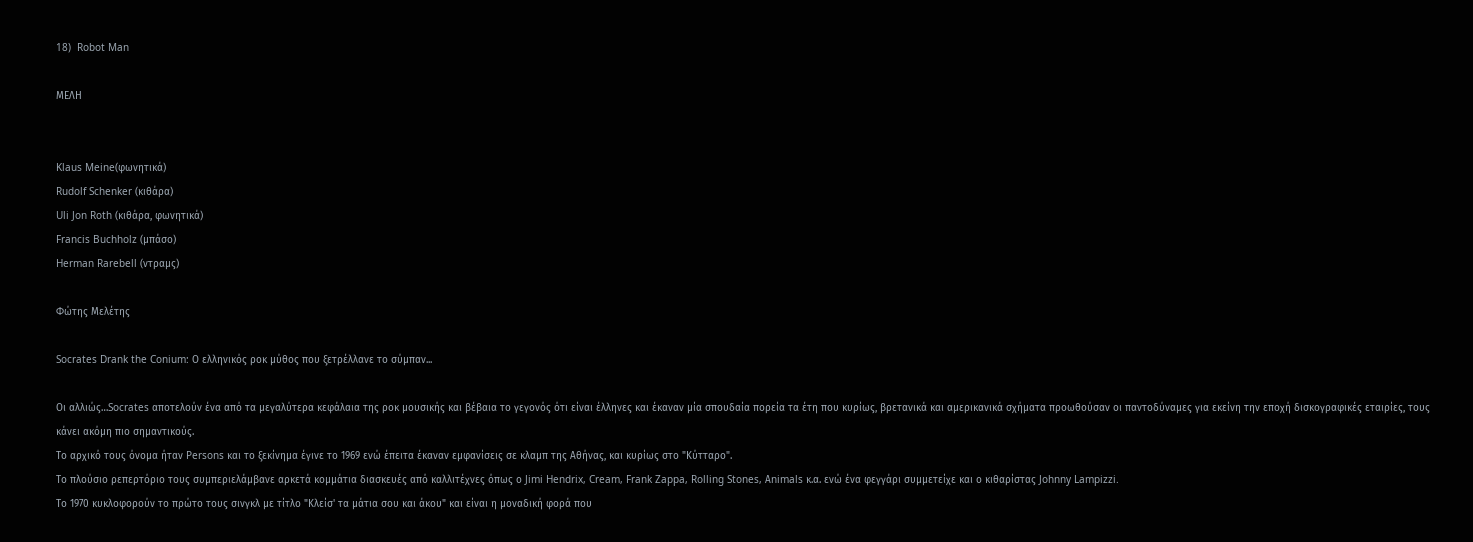18)  Robot Man

ΜΕΛΗ


Klaus Meine(φωνητικά)
Rudolf Schenker (κιθάρα)
Uli Jon Roth (κιθάρα, φωνητικά)
Francis Buchholz (μπάσο)
Herman Rarebell (ντραμς)

Φώτης Μελέτης

Socrates Drank the Conium: Ο ελληνικός ροκ μύθος που ξετρέλλανε το σύμπαν...

Οι αλλιώς…Socrates αποτελούν ένα από τα μεγαλύτερα κεφάλαια της ροκ μουσικής και βέβαια το γεγονός ότι είναι έλληνες και έκαναν μία σπουδαία πορεία τα έτη που κυρίως, βρετανικά και αμερικανικά σχήματα προωθούσαν οι παντοδύναμες για εκείνη την εποχή δισκογραφικές εταιρίες, τους κάνει ακόμη πιο σημαντικούς.
Το αρχικό τους όνομα ήταν Persons και το ξεκίνημα έγινε το 1969 ενώ έπειτα έκαναν εμφανίσεις σε κλαμπ της Αθήνας, και κυρίως στο "Κύτταρο".
Το πλούσιο ρεπερτόριο τους συμπεριελάμβανε αρκετά κομμάτια διασκευές από καλλιτέχνες όπως ο Jimi Hendrix, Cream, Frank Zappa, Rolling Stones, Αnimals κ.α. ενώ ένα φεγγάρι συμμετείχε και ο κιθαρίστας Johnny Lampizzi.
Το 1970 κυκλοφορούν το πρώτο τους σινγκλ με τίτλο "Κλείσ' τα μάτια σου και άκου" και είναι η μοναδική φορά που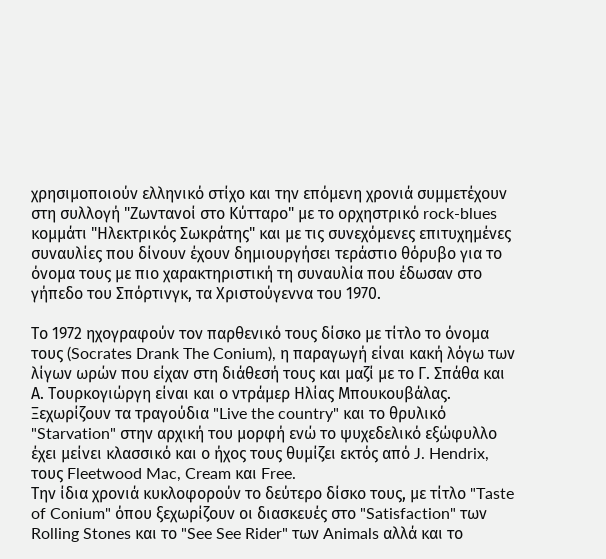χρησιμοποιούν ελληνικό στίχο και την επόμενη χρονιά συμμετέχουν στη συλλογή "Ζωντανοί στο Κύτταρο" με το ορχηστρικό rock-blues κομμάτι "Ηλεκτρικός Σωκράτης" και με τις συνεχόμενες επιτυχημένες συναυλίες που δίνουν έχουν δημιουργήσει τεράστιο θόρυβο για το όνομα τους με πιο χαρακτηριστική τη συναυλία που έδωσαν στο γήπεδο του Σπόρτινγκ, τα Χριστούγεννα του 1970.

Το 1972 ηχογραφούν τον παρθενικό τους δίσκο με τίτλο το όνομα τους (Socrates Drank The Conium), η παραγωγή είναι κακή λόγω των λίγων ωρών που είχαν στη διάθεσή τους και μαζί με το Γ. Σπάθα και Α. Τουρκογιώργη είναι και ο ντράμερ Ηλίας Μπουκουβάλας.
Ξεχωρίζουν τα τραγούδια "Live the country" και το θρυλικό "Starvation" στην αρχική του μορφή ενώ το ψυχεδελικό εξώφυλλο έχει μείνει κλασσικό και ο ήχος τους θυμίζει εκτός από J. Hendrix, τους Fleetwood Mac, Cream και Free.
Την ίδια χρονιά κυκλοφορούν το δεύτερο δίσκο τους, με τίτλο "Taste of Conium" όπου ξεχωρίζουν οι διασκευές στο "Satisfaction" των Rolling Stones και το "See See Rider" των Animals αλλά και το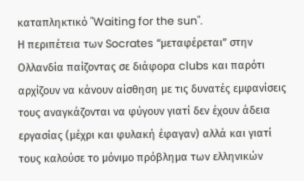καταπληκτικό "Waiting for the sun".
Η περιπέτεια των Socrates “μεταφέρεται” στην Ολλανδία παίζοντας σε διάφορα clubs και παρότι αρχίζουν να κάνουν αίσθηση με τις δυνατές εμφανίσεις τους αναγκάζονται να φύγουν γιατί δεν έχουν άδεια εργασίας (μέχρι και φυλακή έφαγαν) αλλά και γιατί τους καλούσε το μόνιμο πρόβλημα των ελληνικών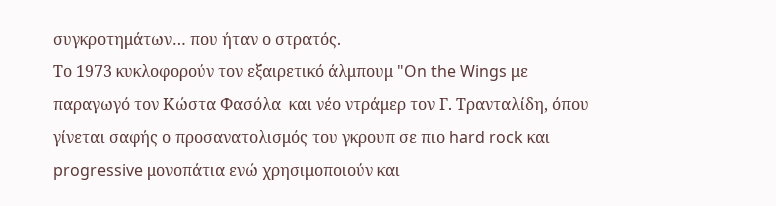συγκροτημάτων… που ήταν ο στρατός.
Το 1973 κυκλοφορούν τον εξαιρετικό άλμπουμ "On the Wings με παραγωγό τον Κώστα Φασόλα  και νέο ντράμερ τον Γ. Τρανταλίδη, όπου γίνεται σαφής ο προσανατολισμός του γκρουπ σε πιο hard rock και progressive μονοπάτια ενώ χρησιμοποιούν και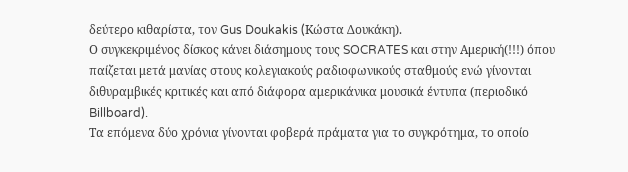δεύτερο κιθαρίστα, τον Gus Doukakis (Kώστα Δουκάκη).
Ο συγκεκριμένος δίσκος κάνει διάσημους τους SOCRATES και στην Αμερική(!!!) όπου παίζεται μετά μανίας στους κολεγιακούς ραδιοφωνικούς σταθμούς ενώ γίνονται διθυραμβικές κριτικές και από διάφορα αμερικάνικα μουσικά έντυπα (περιοδικό Billboard).
Τα επόμενα δύο χρόνια γίνονται φοβερά πράματα για το συγκρότημα, το οποίο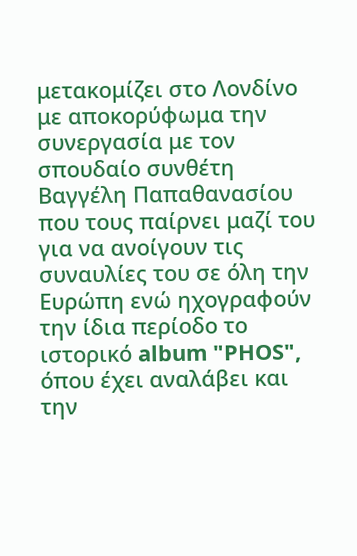μετακομίζει στο Λονδίνο με αποκορύφωμα την συνεργασία με τον σπουδαίο συνθέτη Βαγγέλη Παπαθανασίου που τους παίρνει μαζί του για να ανοίγουν τις συναυλίες του σε όλη την Ευρώπη ενώ ηχογραφούν την ίδια περίοδο το ιστορικό album "PHOS", όπου έχει αναλάβει και την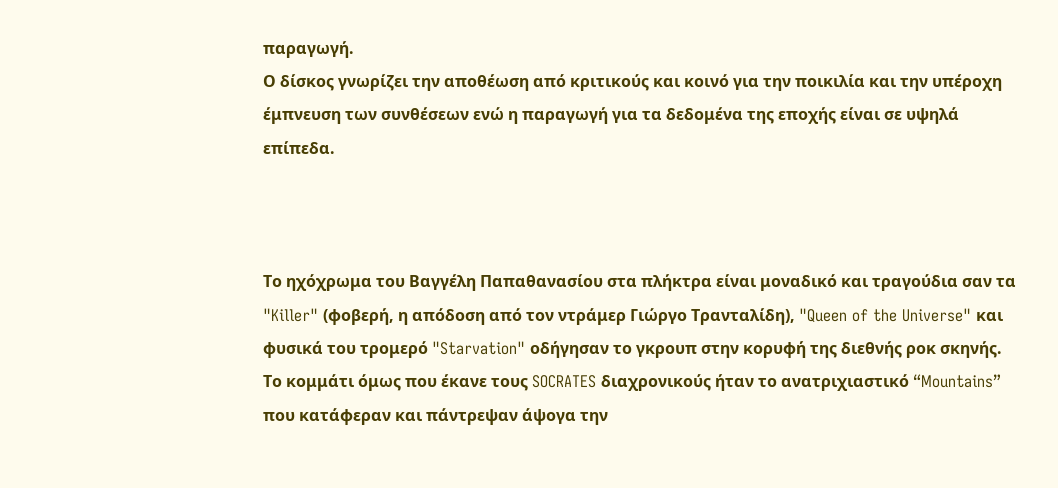παραγωγή.
Ο δίσκος γνωρίζει την αποθέωση από κριτικούς και κοινό για την ποικιλία και την υπέροχη έμπνευση των συνθέσεων ενώ η παραγωγή για τα δεδομένα της εποχής είναι σε υψηλά επίπεδα.



Το ηχόχρωμα του Βαγγέλη Παπαθανασίου στα πλήκτρα είναι μοναδικό και τραγούδια σαν τα "Killer" (φοβερή, η απόδοση από τον ντράμερ Γιώργο Τρανταλίδη), "Queen of the Universe" και φυσικά του τρομερό "Starvation" οδήγησαν το γκρουπ στην κορυφή της διεθνής ροκ σκηνής.
Το κομμάτι όμως που έκανε τους SOCRATES διαχρονικούς ήταν το ανατριχιαστικό “Mountains” που κατάφεραν και πάντρεψαν άψογα την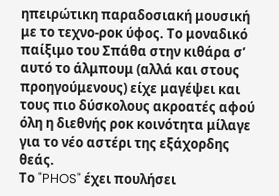ηπειρώτικη παραδοσιακή μουσική με το τεχνο-ροκ ύφος. Το μοναδικό παίξιμο του Σπάθα στην κιθάρα σ’ αυτό το άλμπουμ (αλλά και στους προηγούμενους) είχε μαγέψει και τους πιο δύσκολους ακροατές αφού όλη η διεθνής ροκ κοινότητα μίλαγε για το νέο αστέρι της εξάχορδης θεάς.
Το "PHOS" έχει πουλήσει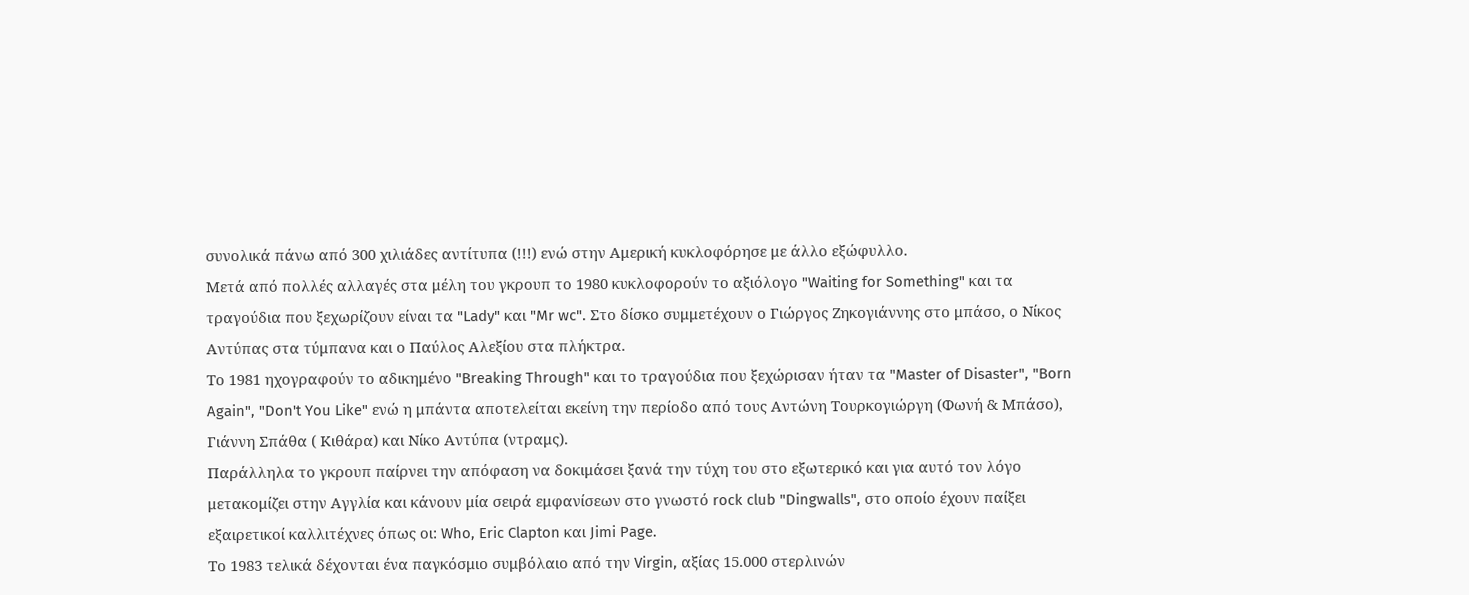συνολικά πάνω από 300 χιλιάδες αντίτυπα (!!!) ενώ στην Αμερική κυκλοφόρησε με άλλο εξώφυλλο.
Μετά από πολλές αλλαγές στα μέλη του γκρουπ το 1980 κυκλοφορούν το αξιόλογο "Waiting for Something" και τα τραγούδια που ξεχωρίζουν είναι τα "Lady" και "Mr wc". Στο δίσκο συμμετέχουν ο Γιώργος Ζηκογιάννης στο μπάσο, ο Νίκος Αντύπας στα τύμπανα και ο Παύλος Αλεξίου στα πλήκτρα.
Το 1981 ηχογραφούν το αδικημένο "Breaking Through" και το τραγούδια που ξεχώρισαν ήταν τα "Master of Disaster", "Born Again", "Don't You Like" ενώ η μπάντα αποτελείται εκείνη την περίοδο από τους Αντώνη Τουρκογιώργη (Φωνή & Μπάσο), Γιάννη Σπάθα ( Κιθάρα) και Νίκο Αντύπα (ντραμς).
Παράλληλα το γκρουπ παίρνει την απόφαση να δοκιμάσει ξανά την τύχη του στο εξωτερικό και για αυτό τον λόγο μετακομίζει στην Αγγλία και κάνουν μία σειρά εμφανίσεων στο γνωστό rock club "Dingwalls", στο οποίο έχουν παίξει εξαιρετικοί καλλιτέχνες όπως οι: Who, Eric Clapton και Jimi Page.
Το 1983 τελικά δέχονται ένα παγκόσμιο συμβόλαιο από την Virgin, αξίας 15.000 στερλινών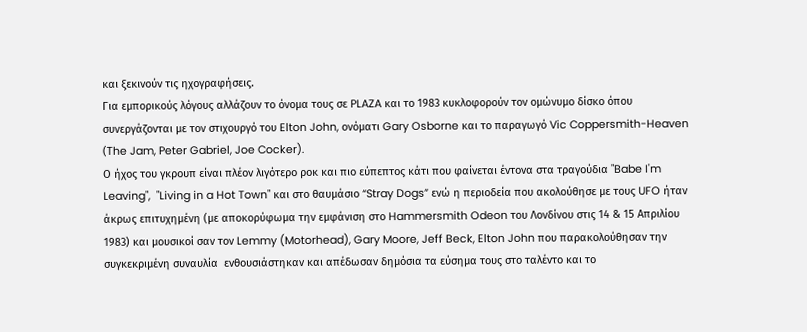και ξεκινούν τις ηχογραφήσεις.
Για εμπορικούς λόγους αλλάζουν το όνομα τους σε PLAZA και το 1983 κυκλοφορούν τον ομώνυμο δίσκο όπου συνεργάζονται με τον στιχουργό του Elton John, ονόματι Gary Osborne και το παραγωγό Vic Coppersmith-Heaven (Τhe Jam, Peter Gabriel, Joe Cocker).
Ο ήχος του γκρουπ είναι πλέον λιγότερο ροκ και πιο εύπεπτος κάτι που φαίνεται έντονα στα τραγούδια "Babe I'm Leaving",  "Living in a Hot Town" και στο θαυμάσιο “Stray Dogs” ενώ η περιοδεία που ακολούθησε με τους UFO ήταν άκρως επιτυχημένη (με αποκορύφωμα την εμφάνιση στο Hammersmith Odeon του Λονδίνου στις 14 & 15 Απριλίου 1983) και μουσικοί σαν τον Lemmy (Motorhead), Gary Moore, Jeff Beck, Elton John που παρακολούθησαν την συγκεκριμένη συναυλία  ενθουσιάστηκαν και απέδωσαν δημόσια τα εύσημα τους στο ταλέντο και το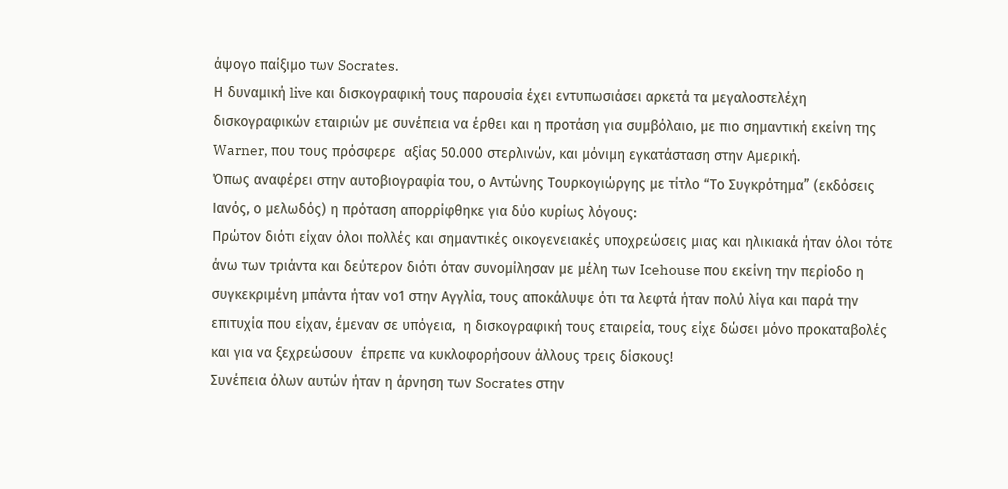άψογο παίξιμο των Socrates.
Η δυναμική live και δισκογραφική τους παρουσία έχει εντυπωσιάσει αρκετά τα μεγαλοστελέχη δισκογραφικών εταιριών με συνέπεια να έρθει και η προτάση για συμβόλαιο, με πιο σημαντική εκείνη της Warner, που τους πρόσφερε  αξίας 50.000 στερλινών, και μόνιμη εγκατάσταση στην Αμερική.
Όπως αναφέρει στην αυτοβιογραφία του, ο Αντώνης Τουρκογιώργης με τίτλο “Το Συγκρότημα” (εκδόσεις Ιανός, ο μελωδός) η πρόταση απορρίφθηκε για δύο κυρίως λόγους:
Πρώτον διότι είχαν όλοι πολλές και σημαντικές οικογενειακές υποχρεώσεις μιας και ηλικιακά ήταν όλοι τότε άνω των τριάντα και δεύτερον διότι όταν συνομίλησαν με μέλη των Icehouse που εκείνη την περίοδο η συγκεκριμένη μπάντα ήταν νο1 στην Αγγλία, τους αποκάλυψε ότι τα λεφτά ήταν πολύ λίγα και παρά την επιτυχία που είχαν, έμεναν σε υπόγεια,  η δισκογραφική τους εταιρεία, τους είχε δώσει μόνο προκαταβολές και για να ξεχρεώσουν  έπρεπε να κυκλοφορήσουν άλλους τρεις δίσκους!
Συνέπεια όλων αυτών ήταν η άρνηση των Socrates στην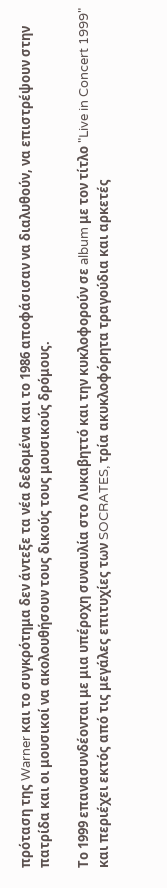πρόταση της Warner και το συγκρότημα δεν άντεξε τα νέα δεδομένα και το 1986 αποφάσισαν να διαλυθούν, να επιστρέψουν στην πατρίδα και οι μουσικοί να ακολουθήσουν τους δικούς τους μουσικούς δρόμους.

Το 1999 επανασυνδέονται με μια υπέροχη συναυλία στο Λυκαβηττό και την κυκλοφορούν σε album με τον τίτλο "Live in Concert 1999" και περιέχει εκτός από τις μεγάλες επιτυχίες των SOCRATES, τρία ακυκλοφόρητα τραγούδια και αρκετές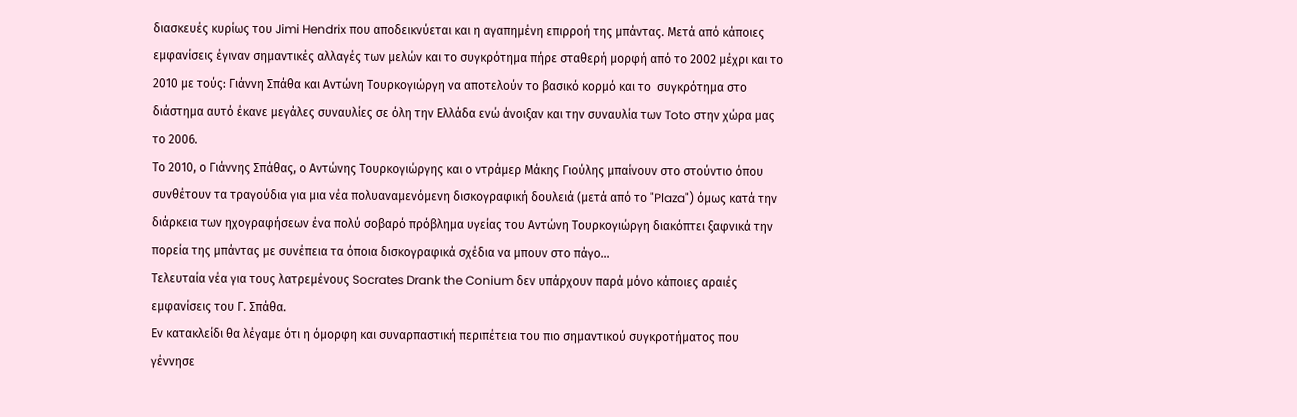διασκευές κυρίως του Jimi Hendrix που αποδεικνύεται και η αγαπημένη επιρροή της μπάντας. Μετά από κάποιες εμφανίσεις έγιναν σημαντικές αλλαγές των μελών και το συγκρότημα πήρε σταθερή μορφή από το 2002 μέχρι και το 2010 με τούς: Γιάννη Σπάθα και Αντώνη Τουρκογιώργη να αποτελούν το βασικό κορμό και το  συγκρότημα στο διάστημα αυτό έκανε μεγάλες συναυλίες σε όλη την Ελλάδα ενώ άνοιξαν και την συναυλία των Toto στην χώρα μας το 2006.
Το 2010, ο Γιάννης Σπάθας, ο Αντώνης Τουρκογιώργης και ο ντράμερ Μάκης Γιούλης μπαίνουν στο στούντιο όπου συνθέτουν τα τραγούδια για μια νέα πολυαναμενόμενη δισκογραφική δουλειά (μετά από το "Plaza") όμως κατά την διάρκεια των ηχογραφήσεων ένα πολύ σοβαρό πρόβλημα υγείας του Αντώνη Τουρκογιώργη διακόπτει ξαφνικά την πορεία της μπάντας με συνέπεια τα όποια δισκογραφικά σχέδια να μπουν στο πάγο…
Τελευταία νέα για τους λατρεμένους Socrates Drank the Conium δεν υπάρχουν παρά μόνο κάποιες αραιές εμφανίσεις του Γ. Σπάθα.
Εν κατακλείδι θα λέγαμε ότι η όμορφη και συναρπαστική περιπέτεια του πιο σημαντικού συγκροτήματος που γέννησε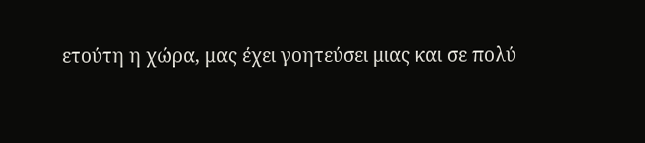ετούτη η χώρα, μας έχει γοητεύσει μιας και σε πολύ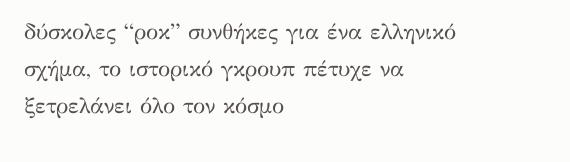δύσκολες “ροκ” συνθήκες για ένα ελληνικό σχήμα, το ιστορικό γκρουπ πέτυχε να ξετρελάνει όλο τον κόσμο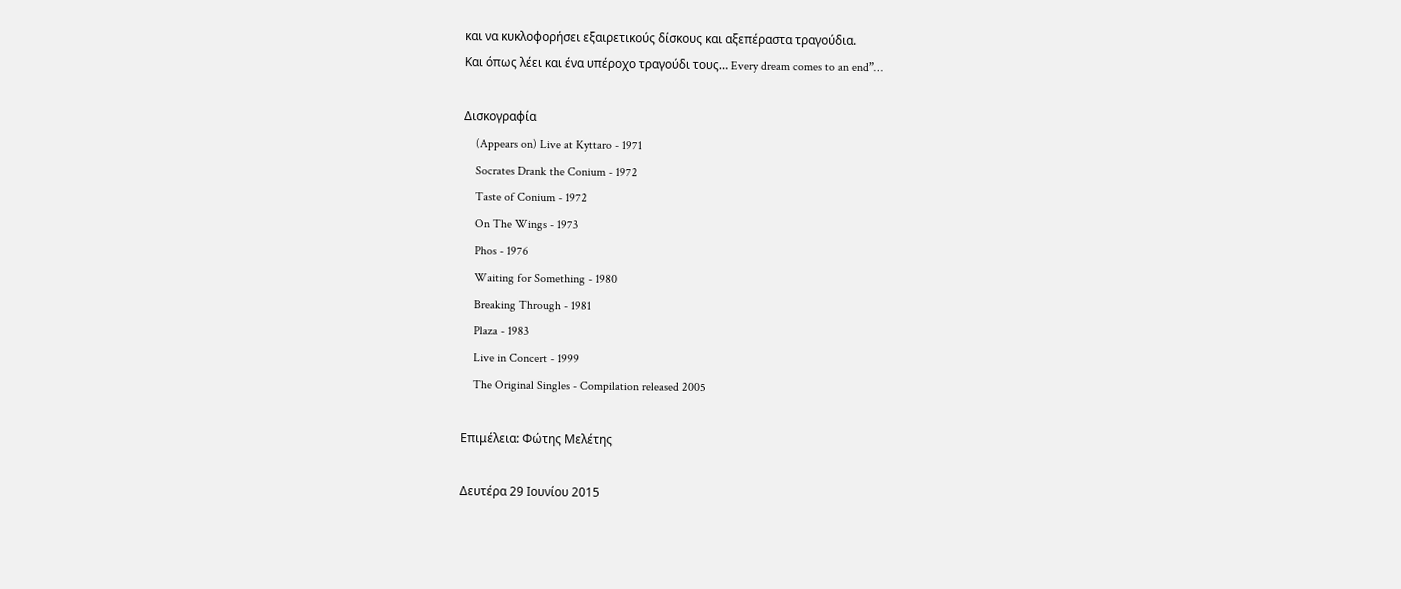και να κυκλοφορήσει εξαιρετικούς δίσκους και αξεπέραστα τραγούδια.
Και όπως λέει και ένα υπέροχο τραγούδι τους… Every dream comes to an end”…

Δισκογραφία
    (Appears on) Live at Kyttaro - 1971
    Socrates Drank the Conium - 1972
    Taste of Conium - 1972
    On The Wings - 1973
    Phos - 1976
    Waiting for Something - 1980
    Breaking Through - 1981
    Plaza - 1983
    Live in Concert - 1999
    The Original Singles - Compilation released 2005

Επιμέλεια: Φώτης Μελέτης

Δευτέρα 29 Ιουνίου 2015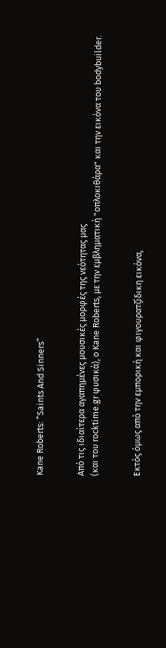Kane Roberts: “Saints And Sinners”


Από τις ιδιαίτερα αγαπημένες μουσικές μορφές της νεότητας μας
(και του rocktime.gr φυσικά), ο Kane Roberts, με την εμβληματική "οπλοκιθάρα" και την εικόνα του bodybuilder.


Εκτός όμως από την εμπορική και φιγουρατζίδικη εικόνα,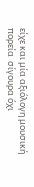είχε και μία αξιόλογη μουσική πορεία  σίγουρα όχι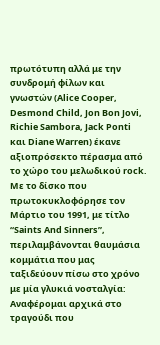πρωτότυπη αλλά με την συνδρομή φίλων και γνωστών (Alice Cooper, Desmond Child, Jon Bon Jovi, Richie Sambora, Jack Ponti και Diane Warren) έκανε αξιοπρόσεκτο πέρασμα από το χώρο του μελωδικού rock.
Με το δίσκο που πρωτοκυκλοφόρησε τον Μάρτιο του 1991, με τίτλο “Saints And Sinners”, περιλαμβάνονται θαυμάσια κομμάτια που μας ταξιδεύουν πίσω στο χρόνο με μία γλυκιά νοσταλγία:
Αναφέρομαι αρχικά στο τραγούδι που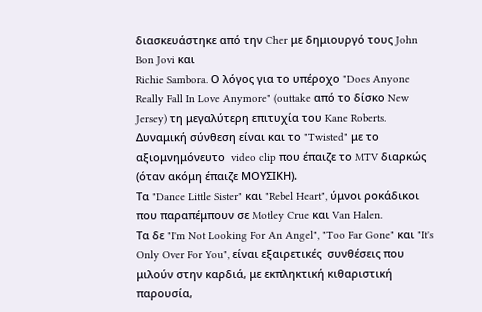διασκευάστηκε από την Cher με δημιουργό τους John Bon Jovi και
Richie Sambora. Ο λόγος για το υπέροχο "Does Anyone Really Fall In Love Anymore" (outtake από το δίσκο New Jersey) τη μεγαλύτερη επιτυχία του Kane Roberts.
Δυναμική σύνθεση είναι και το "Twisted" με το αξιομνημόνευτο  video clip που έπαιζε το MTV διαρκώς (όταν ακόμη έπαιζε ΜΟΥΣΙΚΗ).
Τα "Dance Little Sister" και "Rebel Heart", ύμνοι ροκάδικοι που παραπέμπουν σε Motley Crue και Van Halen.
Τα δε "I'm Not Looking For An Angel", "Too Far Gone" και "It's Only Over For You", είναι εξαιρετικές  συνθέσεις που μιλούν στην καρδιά, με εκπληκτική κιθαριστική παρουσία,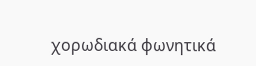χορωδιακά φωνητικά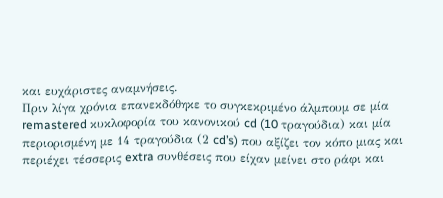και ευχάριστες αναμνήσεις.
Πριν λίγα χρόνια επανεκδόθηκε το συγκεκριμένο άλμπουμ σε μία remastered κυκλοφορία του κανονικού cd (10 τραγούδια) και μία  περιορισμένη με 14 τραγούδια (2 cd’s) που αξίζει τον κόπο μιας και περιέχει τέσσερις extra συνθέσεις που είχαν μείνει στο ράφι και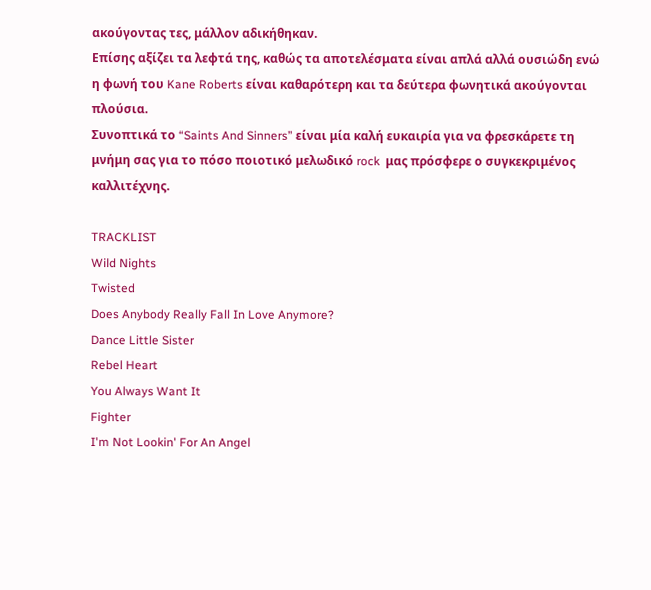ακούγοντας τες, μάλλον αδικήθηκαν.
Επίσης αξίζει τα λεφτά της, καθώς τα αποτελέσματα είναι απλά αλλά ουσιώδη ενώ η φωνή του Kane Roberts είναι καθαρότερη και τα δεύτερα φωνητικά ακούγονται πλούσια.
Συνοπτικά το “Saints And Sinners” είναι μία καλή ευκαιρία για να φρεσκάρετε τη μνήμη σας για το πόσο ποιοτικό μελωδικό rock  μας πρόσφερε ο συγκεκριμένος καλλιτέχνης.

TRACKLIST
Wild Nights
Twisted
Does Anybody Really Fall In Love Anymore?
Dance Little Sister
Rebel Heart
You Always Want It
Fighter
I'm Not Lookin' For An Angel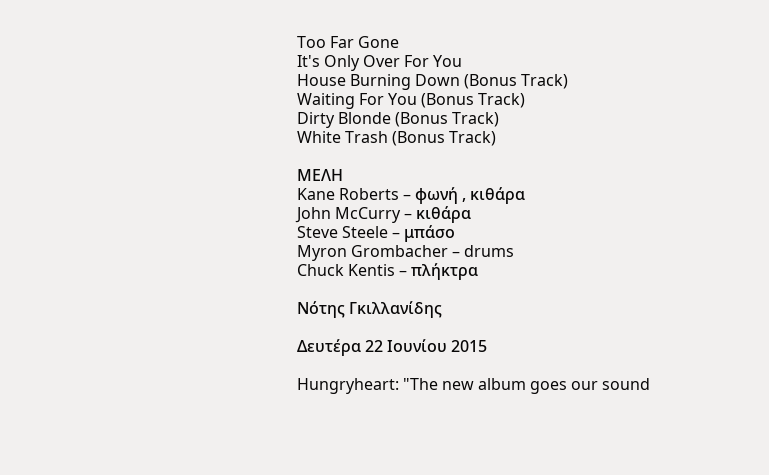Too Far Gone
It's Only Over For You
House Burning Down (Bonus Track)
Waiting For You (Bonus Track)
Dirty Blonde (Bonus Track)
White Trash (Bonus Track)

MEΛΗ
Kane Roberts – φωνή , κιθάρα
John McCurry – κιθάρα
Steve Steele – μπάσο
Myron Grombacher – drums
Chuck Kentis – πλήκτρα

Νότης Γκιλλανίδης

Δευτέρα 22 Ιουνίου 2015

Hungryheart: "The new album goes our sound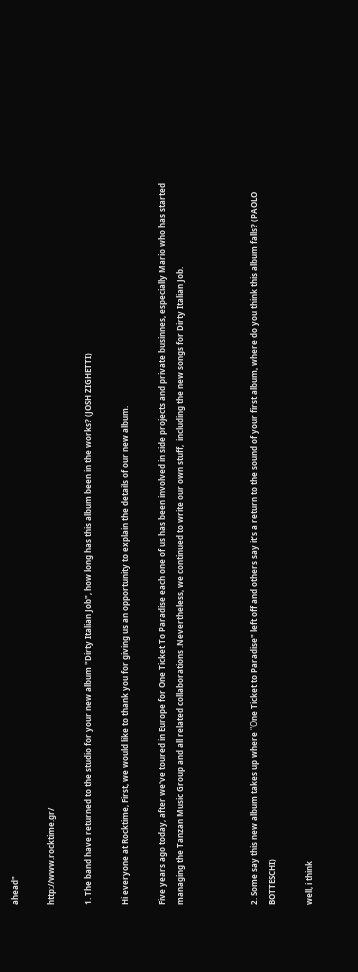ahead"

http://www.rocktime.gr/

1. The band have returned to the studio for your new album "Dirty Italian Job", how long has this album been in the works? (JOSH ZIGHETTI)

Hi everyone at Rocktime, First, we would like to thank you for giving us an opportunity to explain the details of our new album.

Five years ago today, after we've toured in Europe for One Ticket To Paradise each one of us has been involved in side projects and private businnes, especially Mario who has started managing the Tanzan Music Group and all related collaborations .Nevertheless, we continued to write our own stuff,  including the new songs for Dirty Italian Job.



2. Some say this new album takes up where "Οne Ticket to Paradise" left off and others say it’s a return to the sound of your first album, where do you think this album falls? (PAOLO BOTTESCHI)

well, i think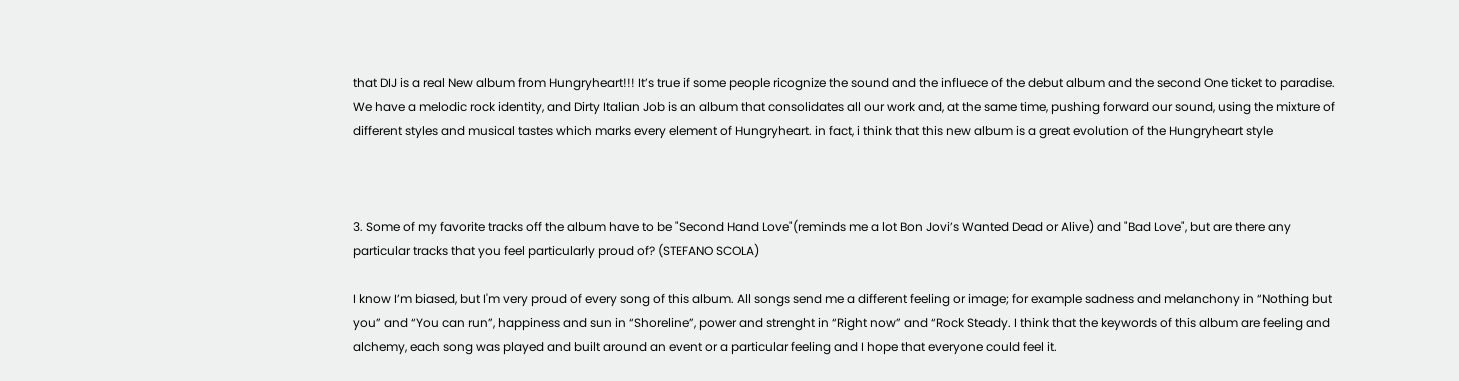that DIJ is a real New album from Hungryheart!!! It’s true if some people ricognize the sound and the influece of the debut album and the second One ticket to paradise. We have a melodic rock identity, and Dirty Italian Job is an album that consolidates all our work and, at the same time, pushing forward our sound, using the mixture of different styles and musical tastes which marks every element of Hungryheart. in fact, i think that this new album is a great evolution of the Hungryheart style



3. Some of my favorite tracks off the album have to be "Second Hand Love"(reminds me a lot Bon Jovi’s Wanted Dead or Alive) and "Bad Love", but are there any particular tracks that you feel particularly proud of? (STEFANO SCOLA)

I know I’m biased, but I'm very proud of every song of this album. All songs send me a different feeling or image; for example sadness and melanchony in “Nothing but you” and “You can run”, happiness and sun in “Shoreline”, power and strenght in “Right now” and “Rock Steady. I think that the keywords of this album are feeling and alchemy, each song was played and built around an event or a particular feeling and I hope that everyone could feel it.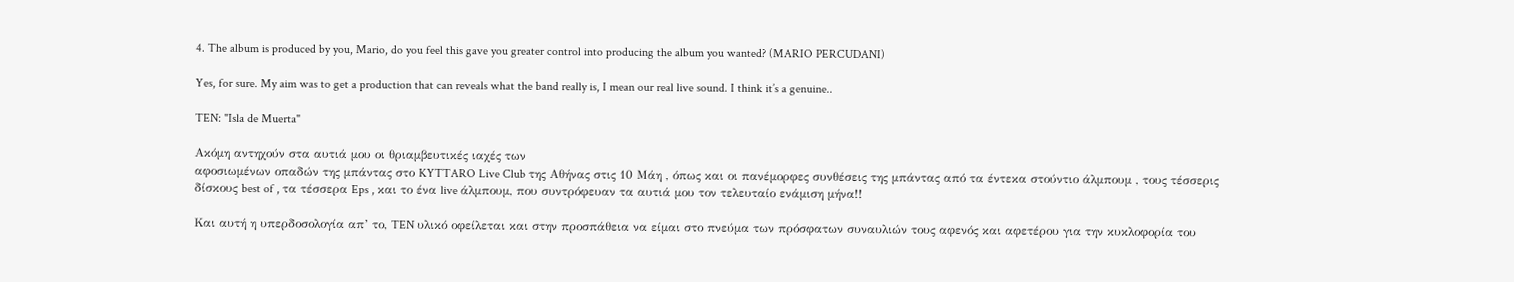4. The album is produced by you, Mario, do you feel this gave you greater control into producing the album you wanted? (MARIO PERCUDANI)

Yes, for sure. My aim was to get a production that can reveals what the band really is, I mean our real live sound. I think it’s a genuine..

TEN: "Isla de Muerta"

Ακόμη αντηχούν στα αυτιά μου οι θριαμβευτικές ιαχές των
αφοσιωμένων οπαδών της μπάντας στο KYTTARO Live Club της Αθήνας στις 10 Μάη , όπως και οι πανέμορφες συνθέσεις της μπάντας από τα έντεκα στούντιο άλμπουμ , τους τέσσερις δίσκους best of , τα τέσσερα Eps , και το ένα live άλμπουμ, που συντρόφευαν τα αυτιά μου τον τελευταίο ενάμιση μήνα!!

Και αυτή η υπερδοσολογία απ’ το, TEN υλικό οφείλεται και στην προσπάθεια να είμαι στο πνεύμα των πρόσφατων συναυλιών τους αφενός και αφετέρου για την κυκλοφορία του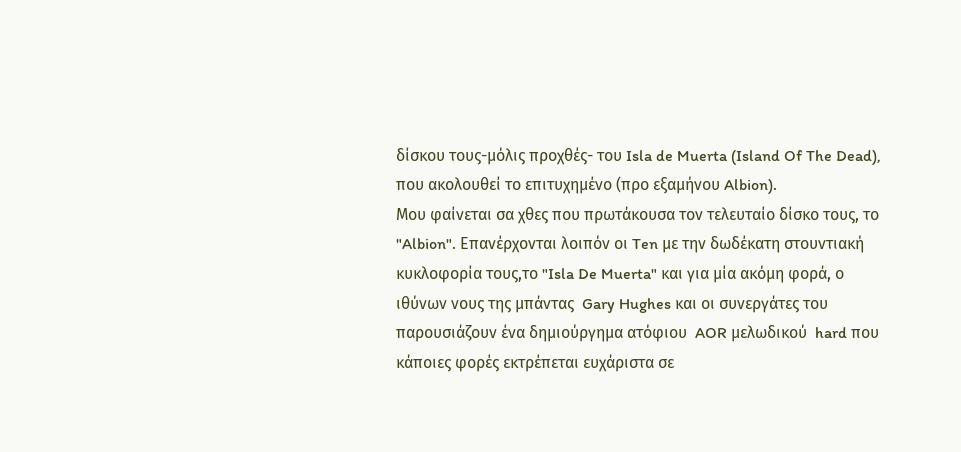δίσκου τους-μόλις προχθές- του Isla de Muerta (Island Of The Dead), που ακολουθεί το επιτυχημένο (προ εξαμήνου Albion).
Μου φαίνεται σα χθες που πρωτάκουσα τον τελευταίο δίσκο τους, το "Albion". Επανέρχονται λοιπόν οι Ten με την δωδέκατη στουντιακή κυκλοφορία τους,το "Isla De Muerta" και για μία ακόμη φορά, ο ιθύνων νους της μπάντας  Gary Hughes και οι συνεργάτες του παρουσιάζουν ένα δημιούργημα ατόφιου  AOR μελωδικού  hard που κάποιες φορές εκτρέπεται ευχάριστα σε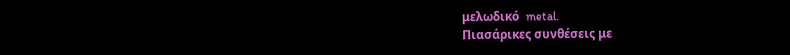μελωδικό  metal.
Πιασάρικες συνθέσεις με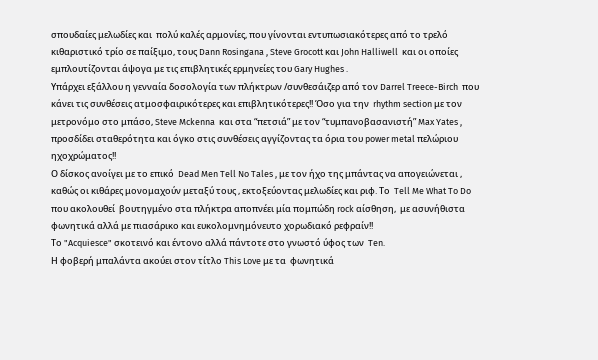σπουδαίες μελωδίες και  πολύ καλές αρμονίες, που γίνονται εντυπωσιακότερες από το τρελό κιθαριστικό τρίο σε παίξιμο, τους Dann Rosingana , Steve Grocott και John Halliwell  και οι οποίες εμπλουτίζονται άψογα με τις επιβλητικές ερμηνείες του Gary Hughes .
Υπάρχει εξάλλου η γενναία δοσολογία των πλήκτρων /συνθεσάιζερ από τον Darrel Treece-Birch  που κάνει τις συνθέσεις ατμοσφαιρικότερες και επιβλητικότερες!! Όσο για την  rhythm section με τον μετρονόμο στο μπάσο, Steve Mckenna  και στα “πετσιά” με τον “τυμπανοβασανιστή” Max Yates , προσδίδει σταθερότητα και όγκο στις συνθέσεις αγγίζοντας τα όρια του power metal πελώριου ηχοχρώματος!!
Ο δίσκος ανοίγει με το επικό  Dead Men Tell No Tales , με τον ήχο της μπάντας να απογειώνεται , καθώς οι κιθάρες μονομαχούν μεταξύ τους , εκτοξεύοντας μελωδίες και ριφ. Tο  Tell Me What To Do που ακολουθεί  βουτηγμένο στα πλήκτρα αποπνέει μία πομπώδη rock αίσθηση,  με ασυνήθιστα φωνητικά αλλά με πιασάρικο και ευκολομνημόνευτο χορωδιακό ρεφραίν!!
Το "Acquiesce" σκοτεινό και έντονο αλλά πάντοτε στο γνωστό ύφος των  Ten.
Η φοβερή μπαλάντα ακούει στον τίτλο This Love με τα  φωνητικά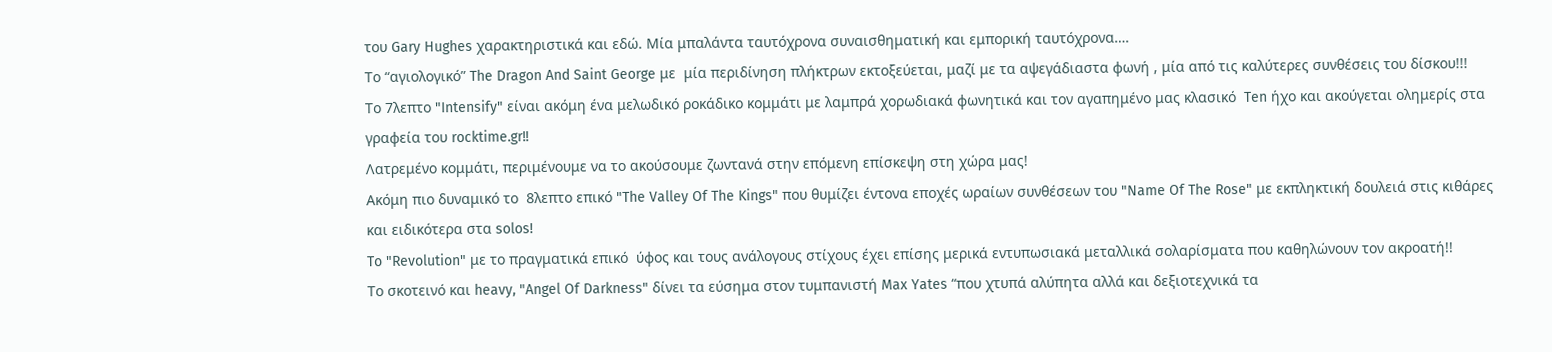του Gary Hughes χαρακτηριστικά και εδώ. Μία μπαλάντα ταυτόχρονα συναισθηματική και εμπορική ταυτόχρονα….
Το “αγιολογικό” The Dragon And Saint George με  μία περιδίνηση πλήκτρων εκτοξεύεται, μαζί με τα αψεγάδιαστα φωνή , μία από τις καλύτερες συνθέσεις του δίσκου!!!
Το 7λεπτο "Intensify" είναι ακόμη ένα μελωδικό ροκάδικο κομμάτι με λαμπρά χορωδιακά φωνητικά και τον αγαπημένο μας κλασικό  Ten ήχο και ακούγεται ολημερίς στα γραφεία του rocktime.gr!!
Λατρεμένο κομμάτι, περιμένουμε να το ακούσουμε ζωντανά στην επόμενη επίσκεψη στη χώρα μας!
Ακόμη πιο δυναμικό το  8λεπτο επικό "The Valley Of The Kings" που θυμίζει έντονα εποχές ωραίων συνθέσεων του "Name Of The Rose" με εκπληκτική δουλειά στις κιθάρες και ειδικότερα στα solos!
To "Revolution" με το πραγματικά επικό  ύφος και τους ανάλογους στίχους έχει επίσης μερικά εντυπωσιακά μεταλλικά σολαρίσματα που καθηλώνουν τον ακροατή!!
Το σκοτεινό και heavy, "Angel Of Darkness" δίνει τα εύσημα στον τυμπανιστή Max Yates “που χτυπά αλύπητα αλλά και δεξιοτεχνικά τα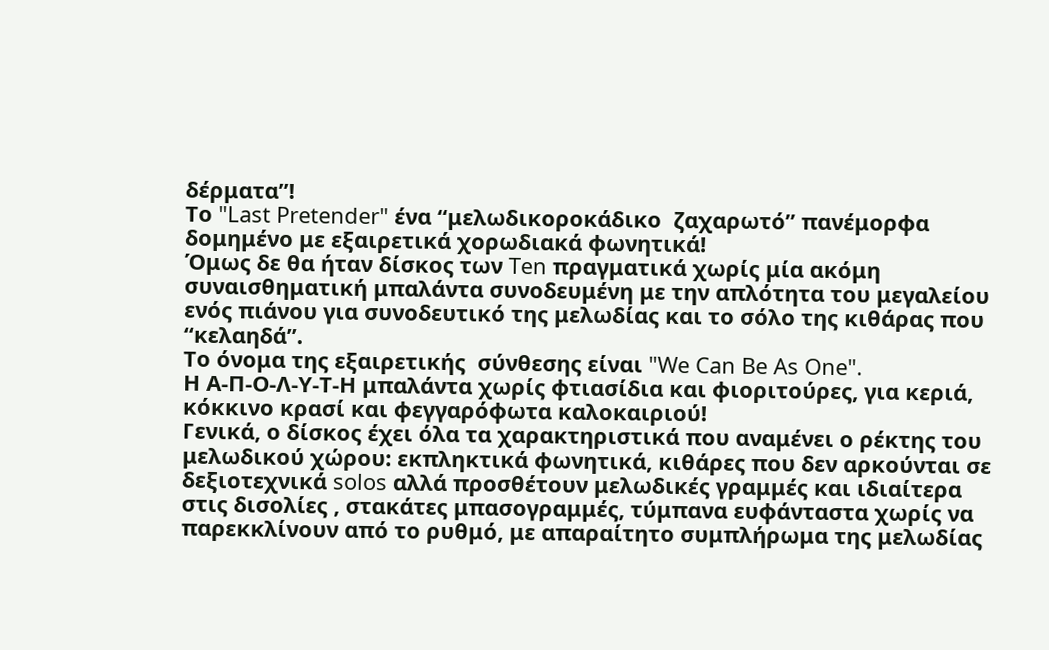δέρματα”!
Το "Last Pretender" ένα “μελωδικοροκάδικο  ζαχαρωτό” πανέμορφα δομημένο με εξαιρετικά χορωδιακά φωνητικά!
Όμως δε θα ήταν δίσκος των Ten πραγματικά χωρίς μία ακόμη συναισθηματική μπαλάντα συνοδευμένη με την απλότητα του μεγαλείου ενός πιάνου για συνοδευτικό της μελωδίας και το σόλο της κιθάρας που “κελαηδά”.
Tο όνομα της εξαιρετικής  σύνθεσης είναι "We Can Be As One".
Η Α-Π-Ο-Λ-Υ-Τ-Η μπαλάντα χωρίς φτιασίδια και φιοριτούρες, για κεριά, κόκκινο κρασί και φεγγαρόφωτα καλοκαιριού!
Γενικά, ο δίσκος έχει όλα τα χαρακτηριστικά που αναμένει ο ρέκτης του μελωδικού χώρου: εκπληκτικά φωνητικά, κιθάρες που δεν αρκούνται σε δεξιοτεχνικά solos αλλά προσθέτουν μελωδικές γραμμές και ιδιαίτερα στις δισολίες , στακάτες μπασογραμμές, τύμπανα ευφάνταστα χωρίς να παρεκκλίνουν από το ρυθμό, με απαραίτητο συμπλήρωμα της μελωδίας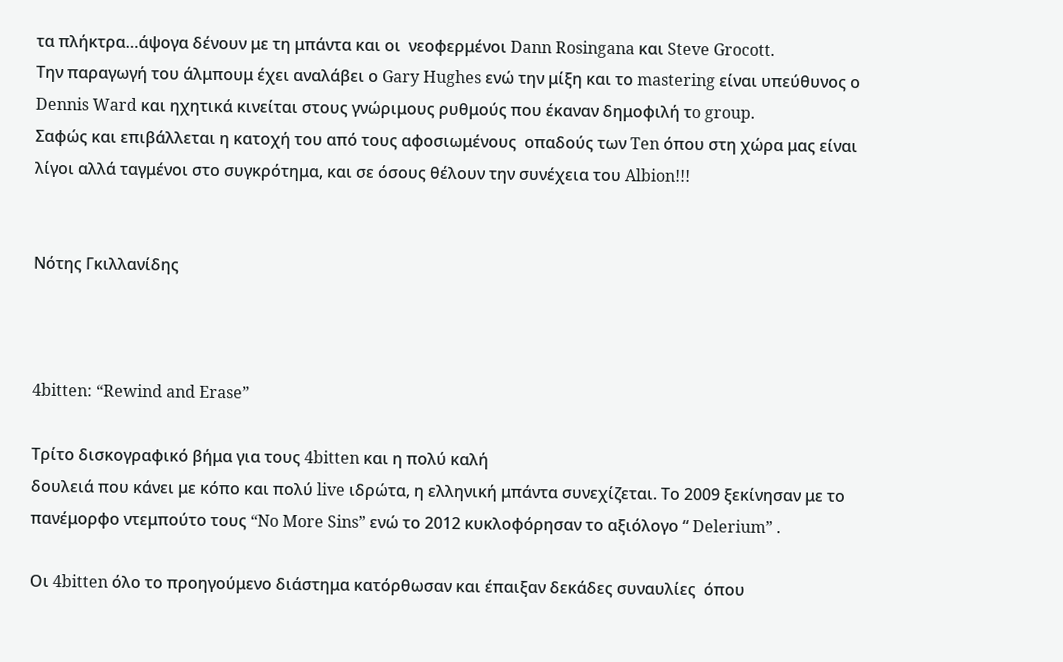τα πλήκτρα…άψογα δένουν με τη μπάντα και οι  νεοφερμένοι Dann Rosingana και Steve Grocott.
Την παραγωγή του άλμπουμ έχει αναλάβει ο Gary Hughes ενώ την μίξη και το mastering είναι υπεύθυνος ο Dennis Ward και ηχητικά κινείται στους γνώριμους ρυθμούς που έκαναν δημοφιλή τo group.
Σαφώς και επιβάλλεται η κατοχή του από τους αφοσιωμένους  οπαδούς των Ten όπου στη χώρα μας είναι λίγοι αλλά ταγμένοι στo συγκρότημα, και σε όσους θέλουν την συνέχεια του Albion!!!


Νότης Γκιλλανίδης



4bitten: “Rewind and Erase”

Τρίτο δισκογραφικό βήμα για τους 4bitten και η πολύ καλή
δουλειά που κάνει με κόπο και πολύ live ιδρώτα, η ελληνική μπάντα συνεχίζεται. Το 2009 ξεκίνησαν με το πανέμορφο ντεμπούτο τους “No More Sins” ενώ το 2012 κυκλοφόρησαν το αξιόλογο “ Delerium” .

Οι 4bitten όλο το προηγούμενο διάστημα κατόρθωσαν και έπαιξαν δεκάδες συναυλίες  όπου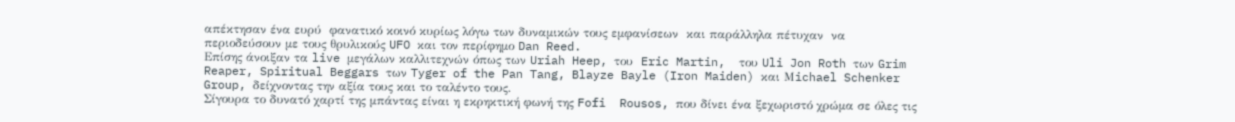απέκτησαν ένα ευρύ  φανατικό κοινό κυρίως λόγω των δυναμικών τους εμφανίσεων  και παράλληλα πέτυχαν  να περιοδεύσουν με τους θρυλικούς UFO και τον περίφημο Dan Reed.
Επίσης άνοιξαν τα live μεγάλων καλλιτεχνών όπως των Uriah Heep, του  Eric Martin,  του Uli Jon Roth των Grim Reaper, Spiritual Beggars των Tyger of the Pan Tang, Blayze Bayle (Iron Maiden) και Μichael Schenker Group, δείχνοντας την αξία τους και το ταλέντο τους.
Σίγουρα το δυνατό χαρτί της μπάντας είναι η εκρηκτική φωνή της Fofi  Rousos, που δίνει ένα ξεχωριστό χρώμα σε όλες τις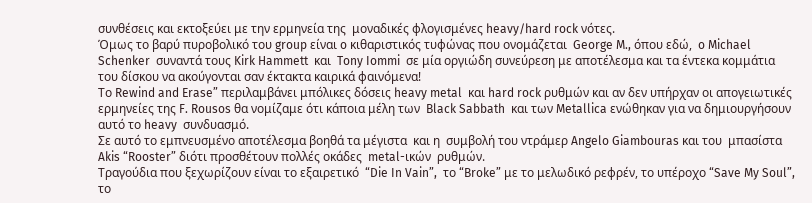συνθέσεις και εκτοξεύει με την ερμηνεία της  μοναδικές φλογισμένες heavy/hard rock νότες.
Όμως το βαρύ πυροβολικό του group είναι o κιθαριστικός τυφώνας που ονομάζεται  George M., όπου εδώ,  o Michael Schenker  συναντά τους Kirk Hammett  και  Tony Iommi  σε μία οργιώδη συνεύρεση με αποτέλεσμα και τα έντεκα κομμάτια του δίσκου να ακούγονται σαν έκτακτα καιρικά φαινόμενα!
Το Rewind and Erase” περιλαμβάνει μπόλικες δόσεις heavy metal  και hard rock ρυθμών και αν δεν υπήρχαν οι απογειωτικές ερμηνείες της F. Rousos θα νομίζαμε ότι κάποια μέλη των  Black Sabbath  και των Metallica ενώθηκαν για να δημιουργήσουν αυτό το heavy  συνδυασμό.
Σε αυτό το εμπνευσμένο αποτέλεσμα βοηθά τα μέγιστα  και η  συμβολή του ντράμερ Angelo Giambouras και του  μπασίστα  Akis “Rooster” διότι προσθέτουν πολλές οκάδες  metal-ικών  ρυθμών.
Τραγούδια που ξεχωρίζουν είναι το εξαιρετικό  “Die In Vain”,  το “Broke” με το μελωδικό ρεφρέν, το υπέροχο “Save My Soul”, το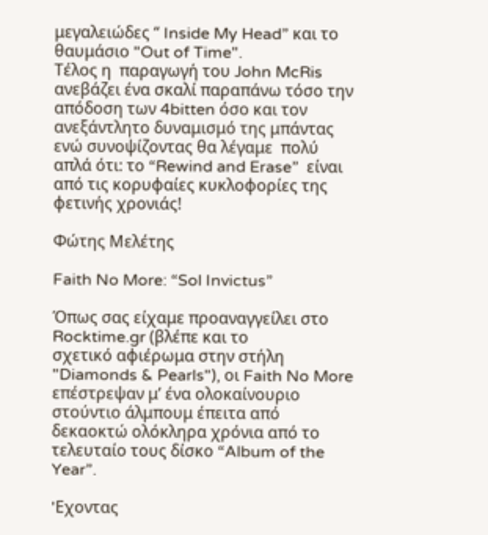μεγαλειώδες “ Inside My Head” και το θαυμάσιο "Out of Time".
Τέλος η  παραγωγή του John McRis ανεβάζει ένα σκαλί παραπάνω τόσο την απόδοση των 4bitten όσο και τον ανεξάντλητο δυναμισμό της μπάντας ενώ συνοψίζοντας θα λέγαμε  πολύ απλά ότι: το “Rewind and Erase”  είναι από τις κορυφαίες κυκλοφορίες της φετινής χρονιάς!

Φώτης Μελέτης

Faith No More: “Sol Invictus”

Όπως σας είχαμε προαναγγείλει στο Rocktime.gr (βλέπε και το
σχετικό αφιέρωμα στην στήλη "Diamonds & Pearls"), οι Faith No More επέστρεψαν μ’ ένα ολοκαίνουριο στούντιο άλμπουμ έπειτα από δεκαοκτώ ολόκληρα χρόνια από το τελευταίο τους δίσκο “Album of the Year”.

'Eχοντας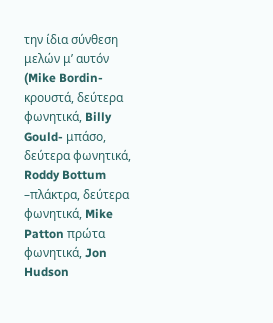την ίδια σύνθεση μελών μ’ αυτόν (Mike Bordin-κρουστά, δεύτερα φωνητικά, Billy Gould- μπάσο, δεύτερα φωνητικά, Roddy Bottum –πλάκτρα, δεύτερα φωνητικά, Mike Patton πρώτα φωνητικά, Jon Hudson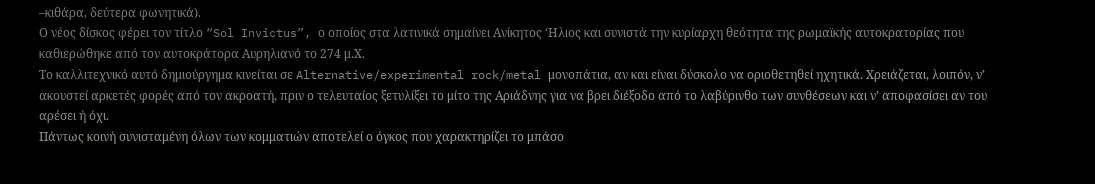–κιθάρα, δεύτερα φωνητικά).
Ο νέος δίσκος φέρει τον τίτλο “Sol Invictus”, ο οποίος στα λατινικά σημαίνει Ανίκητος ‘Ηλιος και συνιστά την κυρίαρχη θεότητα της ρωμαϊκής αυτοκρατορίας που καθιερώθηκε από τον αυτοκράτορα Αυρηλιανό το 274 μ.Χ.
Το καλλιτεχνικό αυτό δημιούργημα κινείται σε Alternative/experimental rock/metal μονοπάτια, αν και είναι δύσκολο να οριοθετηθεί ηχητικά. Χρειάζεται, λοιπόν, ν’ ακουστεί αρκετές φορές από τον ακροατή, πριν ο τελευταίος ξετυλίξει το μίτο της Αριάδνης για να βρει διέξοδο από το λαβύρινθο των συνθέσεων και ν’ αποφασίσει αν του αρέσει ή όχι.
Πάντως κοινή συνισταμένη όλων των κομματιών αποτελεί ο όγκος που χαρακτηρίζει το μπάσο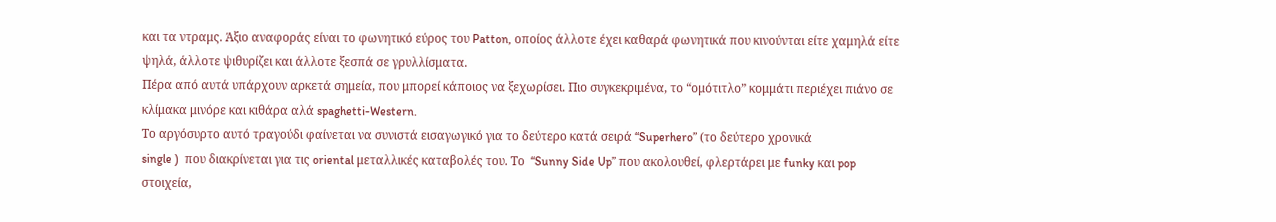και τα ντραμς. Άξιο αναφοράς είναι το φωνητικό εύρος του Patton, οποίος άλλοτε έχει καθαρά φωνητικά που κινούνται είτε χαμηλά είτε ψηλά, άλλοτε ψιθυρίζει και άλλοτε ξεσπά σε γρυλλίσματα.
Πέρα από αυτά υπάρχουν αρκετά σημεία, που μπορεί κάποιος να ξεχωρίσει. Πιο συγκεκριμένα, το “ομότιτλο” κομμάτι περιέχει πιάνο σε κλίμακα μινόρε και κιθάρα αλά spaghetti-Western.
Το αργόσυρτο αυτό τραγούδι φαίνεται να συνιστά εισαγωγικό για το δεύτερο κατά σειρά “Superhero” (το δεύτερο χρονικά
single )  που διακρίνεται για τις oriental μεταλλικές καταβολές του. Το  “Sunny Side Up” που ακολουθεί, φλερτάρει με funky και pop στοιχεία,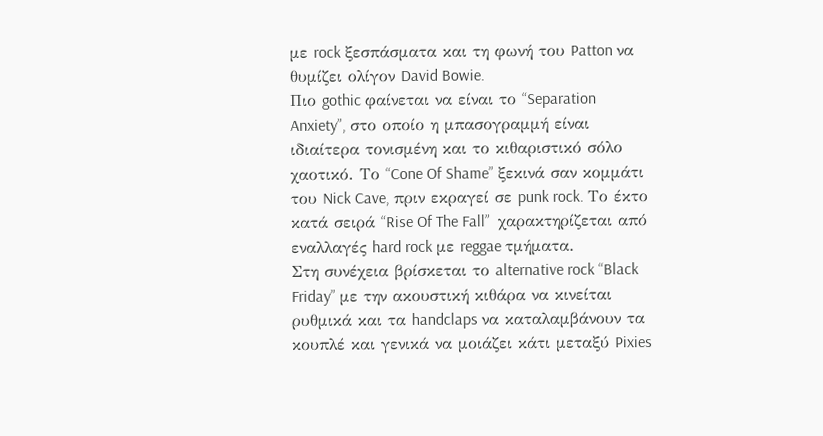με rock ξεσπάσματα και τη φωνή του Patton να θυμίζει ολίγον David Bowie.
Πιο gothic φαίνεται να είναι το “Separation Anxiety”, στο οποίο η μπασογραμμή είναι ιδιαίτερα τονισμένη και το κιθαριστικό σόλο χαοτικό. Το “Cone Of Shame” ξεκινά σαν κομμάτι του Nick Cave, πριν εκραγεί σε punk rock. Το έκτο κατά σειρά “Rise Of The Fall”  χαρακτηρίζεται από εναλλαγές hard rock με reggae τμήματα.
Στη συνέχεια βρίσκεται το alternative rock “Black Friday” με την ακουστική κιθάρα να κινείται ρυθμικά και τα handclaps να καταλαμβάνουν τα κουπλέ και γενικά να μοιάζει κάτι μεταξύ Pixies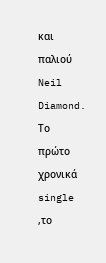και παλιού Neil Diamond. Το      πρώτο χρονικά single ,το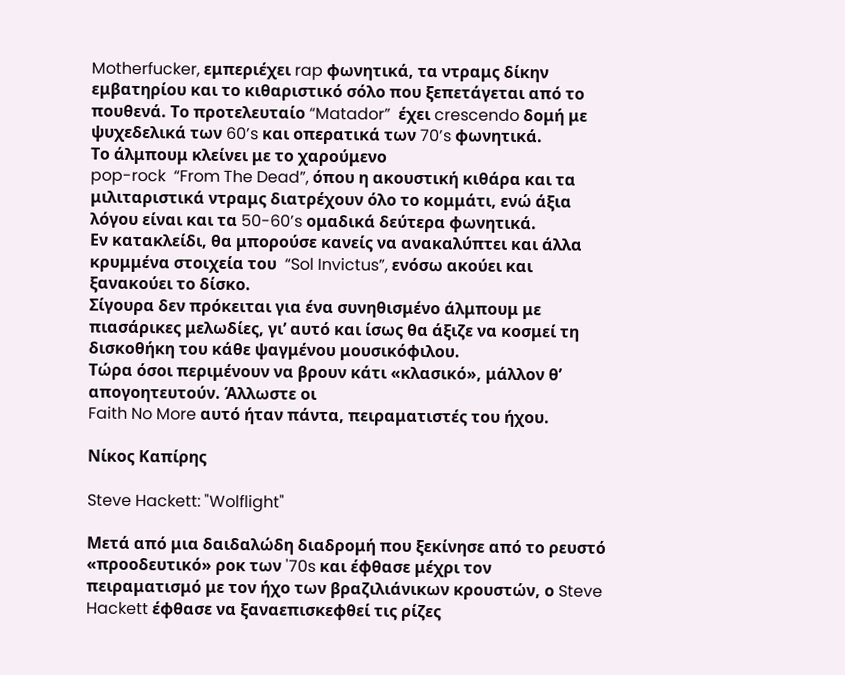Motherfucker, εμπεριέχει rap φωνητικά, τα ντραμς δίκην εμβατηρίου και το κιθαριστικό σόλο που ξεπετάγεται από το πουθενά. Το προτελευταίο “Matador”  έχει crescendo δομή με ψυχεδελικά των 60’s και οπερατικά των 70’s φωνητικά.
Το άλμπουμ κλείνει με το χαρούμενο
pop-rock  “From The Dead”, όπου η ακουστική κιθάρα και τα μιλιταριστικά ντραμς διατρέχουν όλο το κομμάτι, ενώ άξια λόγου είναι και τα 50-60’s ομαδικά δεύτερα φωνητικά.
Εν κατακλείδι, θα μπορούσε κανείς να ανακαλύπτει και άλλα κρυμμένα στοιχεία του  “Sol Invictus”, ενόσω ακούει και ξανακούει το δίσκο.
Σίγουρα δεν πρόκειται για ένα συνηθισμένο άλμπουμ με πιασάρικες μελωδίες, γι’ αυτό και ίσως θα άξιζε να κοσμεί τη δισκοθήκη του κάθε ψαγμένου μουσικόφιλου.
Τώρα όσοι περιμένουν να βρουν κάτι «κλασικό», μάλλον θ’ απογοητευτούν. Άλλωστε οι
Faith No More αυτό ήταν πάντα, πειραματιστές του ήχου.

Νίκος Καπίρης

Steve Hackett: "Wolflight"

Μετά από μια δαιδαλώδη διαδρομή που ξεκίνησε από το ρευστό
«προοδευτικό» ροκ των '70s και έφθασε μέχρι τον πειραματισμό με τον ήχο των βραζιλιάνικων κρουστών, ο Steve Hackett έφθασε να ξαναεπισκεφθεί τις ρίζες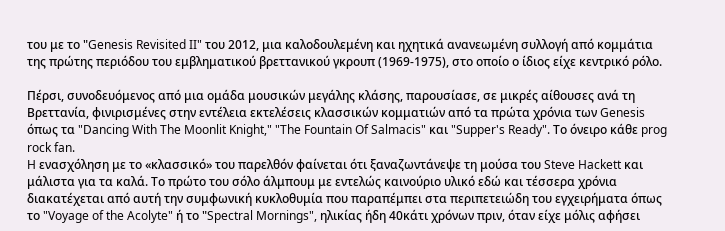του με τo "Genesis Revisited II" του 2012, μια καλοδουλεμένη και ηχητικά ανανεωμένη συλλογή από κομμάτια της πρώτης περιόδου του εμβληματικού βρεττανικού γκρουπ (1969-1975), στο οποίο ο ίδιος είχε κεντρικό ρόλο.

Πέρσι, συνοδευόμενος από μια ομάδα μουσικών μεγάλης κλάσης, παρουσίασε, σε μικρές αίθουσες ανά τη Βρεττανία, φινιρισμένες στην εντέλεια εκτελέσεις κλασσικών κομματιών από τα πρώτα χρόνια των Genesis όπως τα "Dancing With The Moonlit Knight," "The Fountain Of Salmacis" και "Supper's Ready". Tο όνειρο κάθε prog rock fan.
H ενασχόληση με το «κλασσικό» του παρελθόν φαίνεται ότι ξαναζωντάνεψε τη μούσα του Steve Hackett και μάλιστα για τα καλά. Το πρώτο του σόλο άλμπουμ με εντελώς καινούριο υλικό εδώ και τέσσερα χρόνια διακατέχεται από αυτή την συμφωνική κυκλοθυμία που παραπέμπει στα περιπετειώδη του εγχειρήματα όπως το "Voyage of the Acolyte" ή τo "Spectral Mornings", ηλικίας ήδη 40κάτι χρόνων πριν, όταν είχε μόλις αφήσει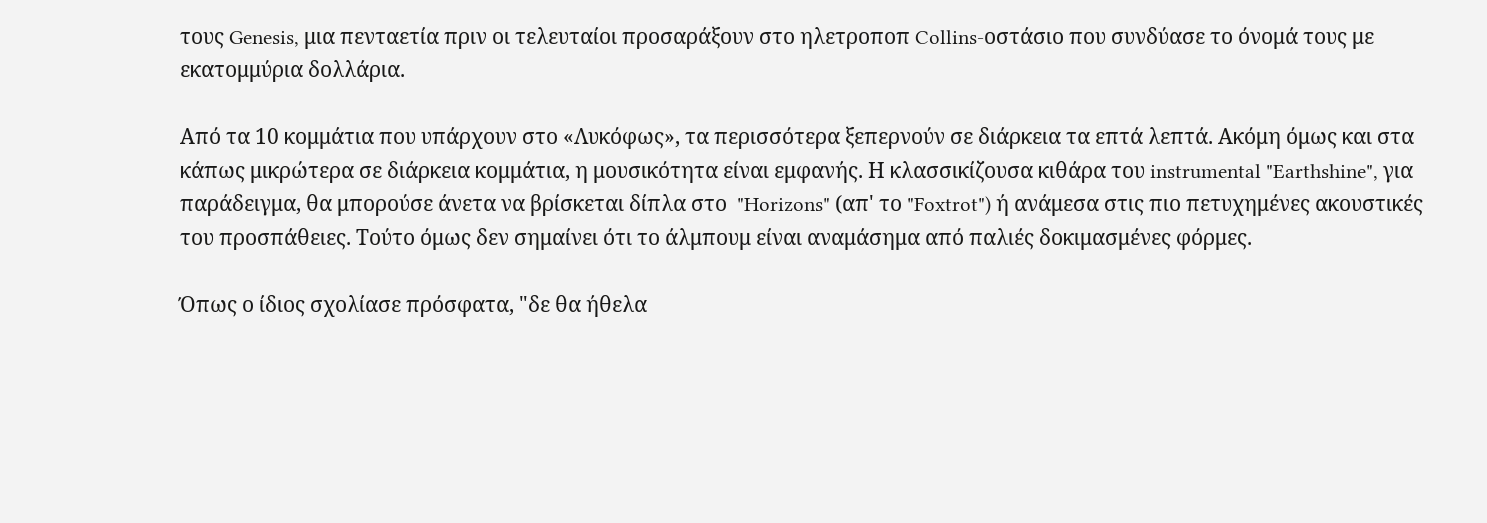τους Genesis, μια πενταετία πριν οι τελευταίοι προσαράξουν στο ηλετροποπ Collins-οστάσιο που συνδύασε το όνομά τους με εκατομμύρια δολλάρια.

Από τα 10 κομμάτια που υπάρχουν στο «Λυκόφως», τα περισσότερα ξεπερνούν σε διάρκεια τα επτά λεπτά. Ακόμη όμως και στα κάπως μικρώτερα σε διάρκεια κομμάτια, η μουσικότητα είναι εμφανής. Η κλασσικίζουσα κιθάρα του instrumental "Earthshine", για παράδειγμα, θα μπορούσε άνετα να βρίσκεται δίπλα στο  "Horizons" (απ' το "Foxtrot") ή ανάμεσα στις πιο πετυχημένες ακουστικές του προσπάθειες. Τούτο όμως δεν σημαίνει ότι το άλμπουμ είναι αναμάσημα από παλιές δοκιμασμένες φόρμες.

Όπως ο ίδιος σχολίασε πρόσφατα, "δε θα ήθελα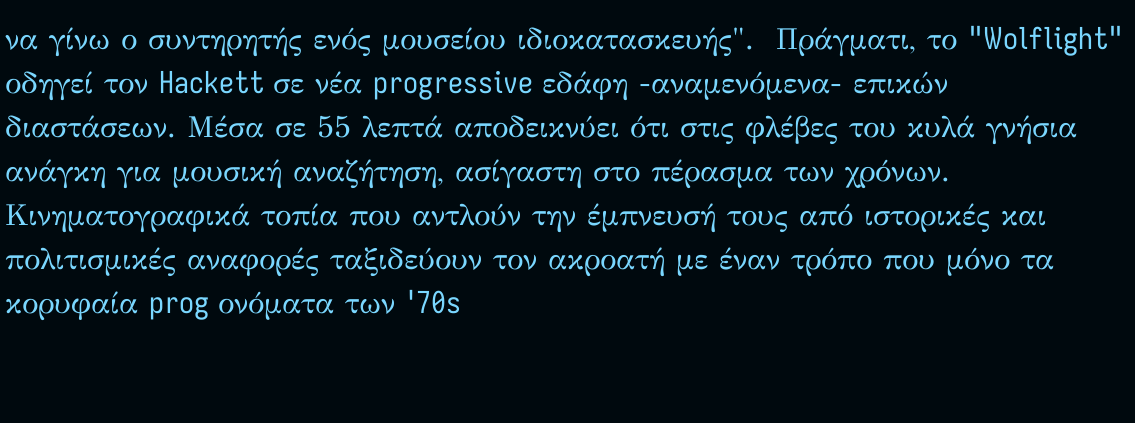να γίνω ο συντηρητής ενός μουσείου ιδιοκατασκευής".  Πράγματι, το "Wolflight" οδηγεί τον Hackett σε νέα progressive εδάφη -αναμενόμενα- επικών διαστάσεων. Μέσα σε 55 λεπτά αποδεικνύει ότι στις φλέβες του κυλά γνήσια ανάγκη για μουσική αναζήτηση, ασίγαστη στο πέρασμα των χρόνων.
Κινηματογραφικά τοπία που αντλούν την έμπνευσή τους από ιστορικές και πολιτισμικές αναφορές ταξιδεύουν τον ακροατή με έναν τρόπο που μόνο τα κορυφαία prog ονόματα των '70s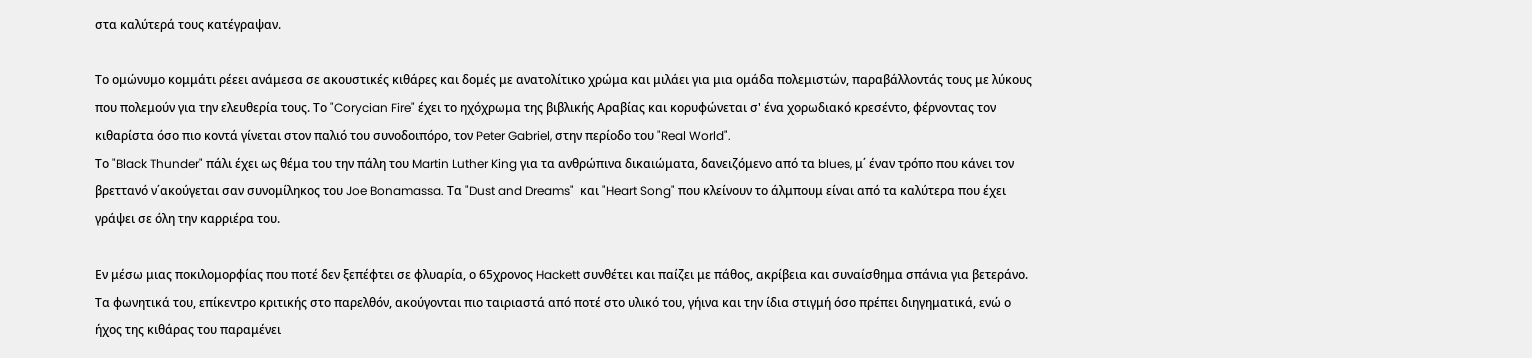στα καλύτερά τους κατέγραψαν.

Το ομώνυμο κομμάτι ρέεει ανάμεσα σε ακουστικές κιθάρες και δομές με ανατολίτικο χρώμα και μιλάει για μια ομάδα πολεμιστών, παραβάλλοντάς τους με λύκους που πολεμούν για την ελευθερία τους. Το "Corycian Fire" έχει το ηχόχρωμα της βιβλικής Αραβίας και κορυφώνεται σ' ένα χορωδιακό κρεσέντο, φέρνοντας τον κιθαρίστα όσο πιο κοντά γίνεται στον παλιό του συνοδοιπόρο, τον Peter Gabriel, στην περίοδο του "Real World".
Το "Black Thunder" πάλι έχει ως θέμα του την πάλη του Martin Luther King για τα ανθρώπινα δικαιώματα, δανειζόμενο από τα blues, μ΄ έναν τρόπο που κάνει τον βρεττανό ν΄ακούγεται σαν συνομίληκος του Joe Bonamassa. Τα "Dust and Dreams"  και "Heart Song" που κλείνουν το άλμπουμ είναι από τα καλύτερα που έχει γράψει σε όλη την καρριέρα του.

Εν μέσω μιας ποκιλομορφίας που ποτέ δεν ξεπέφτει σε φλυαρία, ο 65χρονος Hackett συνθέτει και παίζει με πάθος, ακρίβεια και συναίσθημα σπάνια για βετεράνο. Τα φωνητικά του, επίκεντρο κριτικής στο παρελθόν, ακούγονται πιο ταιριαστά από ποτέ στο υλικό του, γήινα και την ίδια στιγμή όσο πρέπει διηγηματικά, ενώ ο ήχος της κιθάρας του παραμένει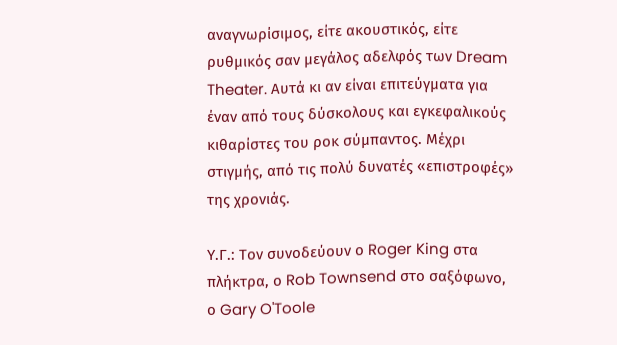αναγνωρίσιμος, είτε ακουστικός, είτε ρυθμικός σαν μεγάλος αδελφός των Dream Theater. Αυτά κι αν είναι επιτεύγματα για έναν από τους δύσκολους και εγκεφαλικούς κιθαρίστες του ροκ σύμπαντος. Μέχρι στιγμής, από τις πολύ δυνατές «επιστροφές» της χρονιάς.

Υ.Γ.: Τον συνοδεύουν ο Roger King στα πλήκτρα, ο Rob Townsend στο σαξόφωνο, ο Gary O'Toole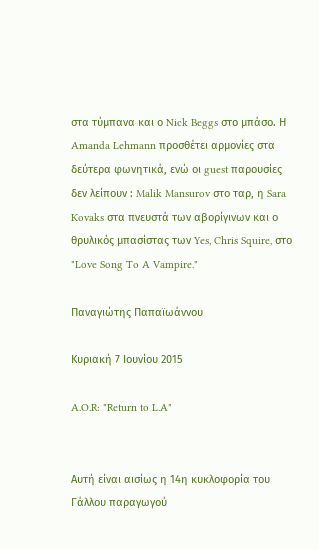στα τύμπανα και ο Nick Beggs στο μπάσο. Η Amanda Lehmann προσθέτει αρμονίες στα δεύτερα φωνητικά, ενώ οι guest παρουσίες δεν λείπουν : Malik Mansurov στο ταρ, η Sara Kovaks στα πνευστά των αβορίγινων και ο θρυλικός μπασίστας των Yes, Chris Squire, στο "Love Song To A Vampire."

Παναγιώτης Παπαϊωάννου

Κυριακή 7 Ιουνίου 2015

A.O.R: "Return to L.A"


Αυτή είναι αισίως η 14η κυκλοφορία του Γάλλου παραγωγού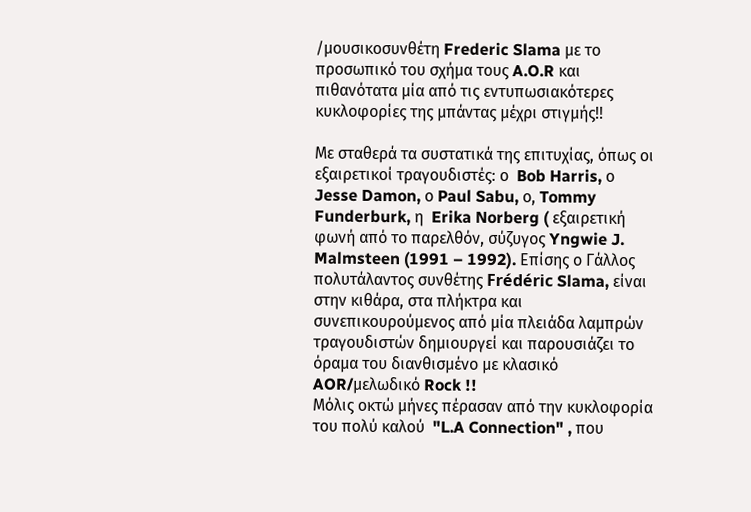/μουσικοσυνθέτη Frederic Slama με το προσωπικό του σχήμα τους A.O.R και πιθανότατα μία από τις εντυπωσιακότερες κυκλοφορίες της μπάντας μέχρι στιγμής!!

Με σταθερά τα συστατικά της επιτυχίας, όπως οι εξαιρετικοί τραγουδιστές: ο  Bob Harris, ο Jesse Damon, ο Paul Sabu, ο, Tommy Funderburk, η  Erika Norberg ( εξαιρετική φωνή από το παρελθόν, σύζυγος Yngwie J. Malmsteen (1991 – 1992). Επίσης ο Γάλλος πολυτάλαντος συνθέτης Frédéric Slama, είναι στην κιθάρα, στα πλήκτρα και συνεπικουρούμενος από μία πλειάδα λαμπρών τραγουδιστών δημιουργεί και παρουσιάζει το όραμα του διανθισμένο με κλασικό AOR/μελωδικό Rock !!
Μόλις οκτώ μήνες πέρασαν από την κυκλοφορία του πολύ καλού  "L.A Connection" , που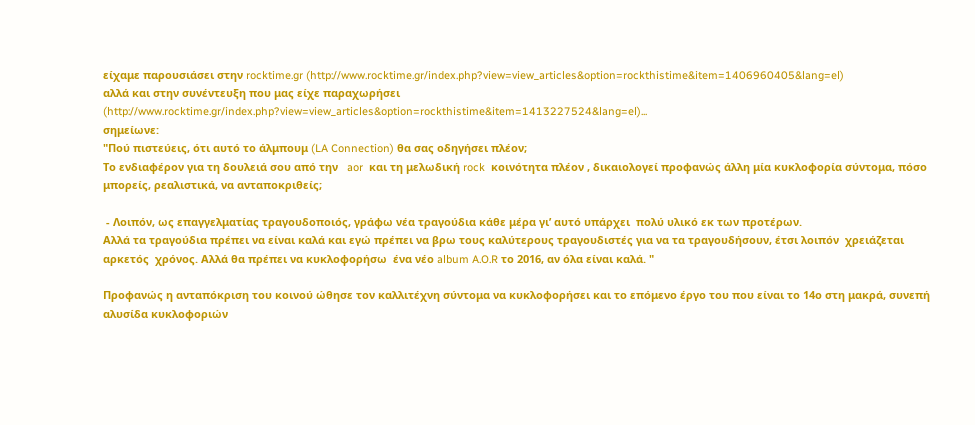είχαμε παρουσιάσει στην rocktime.gr (http://www.rocktime.gr/index.php?view=view_articles&option=rockthistime&item=1406960405&lang=el)
αλλά και στην συνέντευξη που μας είχε παραχωρήσει
(http://www.rocktime.gr/index.php?view=view_articles&option=rockthistime&item=1413227524&lang=el)...
σημείωνε:
"Πού πιστεύεις, ότι αυτό το άλμπουμ (LA Connection) θα σας οδηγήσει πλέον;
Το ενδιαφέρον για τη δουλειά σου από την   aor  και τη μελωδική rock  κοινότητα πλέον , δικαιολογεί προφανώς άλλη μία κυκλοφορία σύντομα, πόσο μπορείς, ρεαλιστικά, να ανταποκριθείς;

 - Λοιπόν, ως επαγγελματίας τραγουδοποιός, γράφω νέα τραγούδια κάθε μέρα γι’ αυτό υπάρχει  πολύ υλικό εκ των προτέρων.
Αλλά τα τραγούδια πρέπει να είναι καλά και εγώ πρέπει να βρω τους καλύτερους τραγουδιστές για να τα τραγουδήσουν, έτσι λοιπόν  χρειάζεται  αρκετός  χρόνος. Αλλά θα πρέπει να κυκλοφορήσω  ένα νέο album A.O.R το 2016, αν όλα είναι καλά. "

Προφανώς η ανταπόκριση του κοινού ώθησε τον καλλιτέχνη σύντομα να κυκλοφορήσει και το επόμενο έργο του που είναι το 14ο στη μακρά, συνεπή αλυσίδα κυκλοφοριών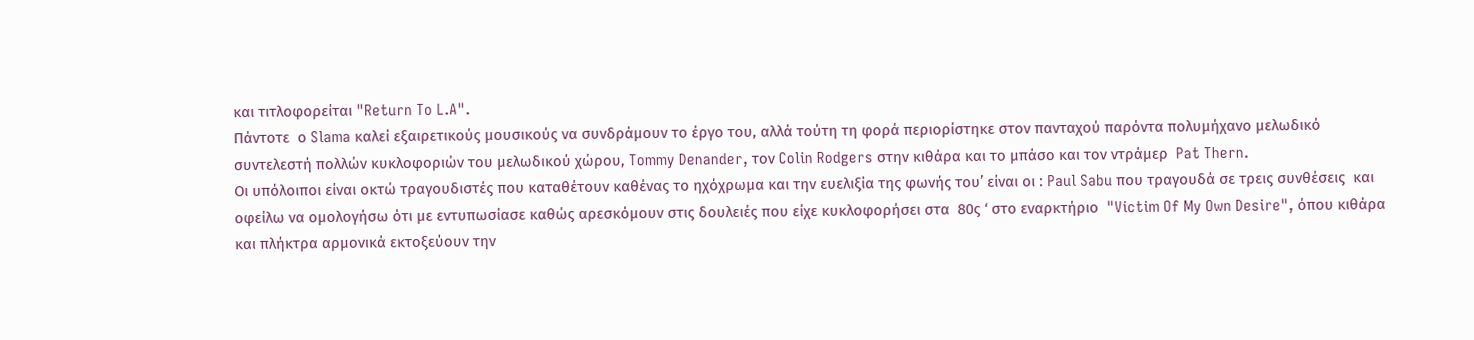και τιτλοφορείται "Return To L.A".
Πάντοτε  ο Slama καλεί εξαιρετικούς μουσικούς να συνδράμουν το έργο του, αλλά τούτη τη φορά περιορίστηκε στον πανταχού παρόντα πολυμήχανο μελωδικό συντελεστή πολλών κυκλοφοριών του μελωδικού χώρου, Tommy Denander, τον Colin Rodgers στην κιθάρα και το μπάσο και τον ντράμερ  Pat Thern.
Οι υπόλοιποι είναι οκτώ τραγουδιστές που καταθέτουν καθένας το ηχόχρωμα και την ευελιξία της φωνής του’ είναι οι : Paul Sabu που τραγουδά σε τρεις συνθέσεις  και οφείλω να ομολογήσω ότι με εντυπωσίασε καθώς αρεσκόμουν στις δουλειές που είχε κυκλοφορήσει στα  80ς ‘ στο εναρκτήριο  "Victim Of My Own Desire", όπου κιθάρα και πλήκτρα αρμονικά εκτοξεύουν την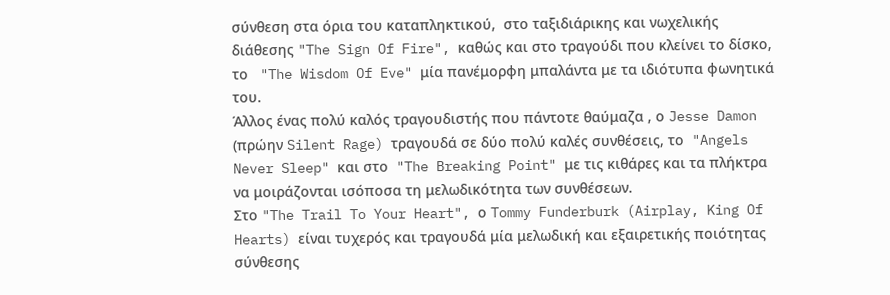σύνθεση στα όρια του καταπληκτικού,  στο ταξιδιάρικης και νωχελικής διάθεσης "The Sign Of Fire", καθώς και στο τραγούδι που κλείνει το δίσκο, το   "The Wisdom Of Eve" μία πανέμορφη μπαλάντα με τα ιδιότυπα φωνητικά του.
Άλλος ένας πολύ καλός τραγουδιστής που πάντοτε θαύμαζα , ο Jesse Damon (πρώην Silent Rage) τραγουδά σε δύο πολύ καλές συνθέσεις, το  "Angels Never Sleep" και στο  "The Breaking Point" με τις κιθάρες και τα πλήκτρα να μοιράζονται ισόποσα τη μελωδικότητα των συνθέσεων.
Στο "The Trail To Your Heart", ο Tommy Funderburk (Airplay, King Of Hearts) είναι τυχερός και τραγουδά μία μελωδική και εξαιρετικής ποιότητας σύνθεσης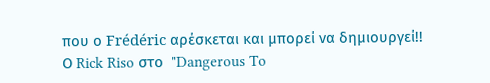που ο Frédéric αρέσκεται και μπορεί να δημιουργεί!!
Ο Rick Riso στο  "Dangerous To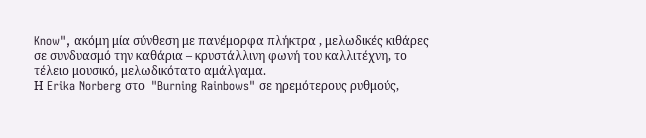Know", ακόμη μία σύνθεση με πανέμορφα πλήκτρα , μελωδικές κιθάρες σε συνδυασμό την καθάρια – κρυστάλλινη φωνή του καλλιτέχνη, το τέλειο μουσικό, μελωδικότατο αμάλγαμα.
Η Erika Norberg στο  "Burning Rainbows" σε ηρεμότερους ρυθμούς,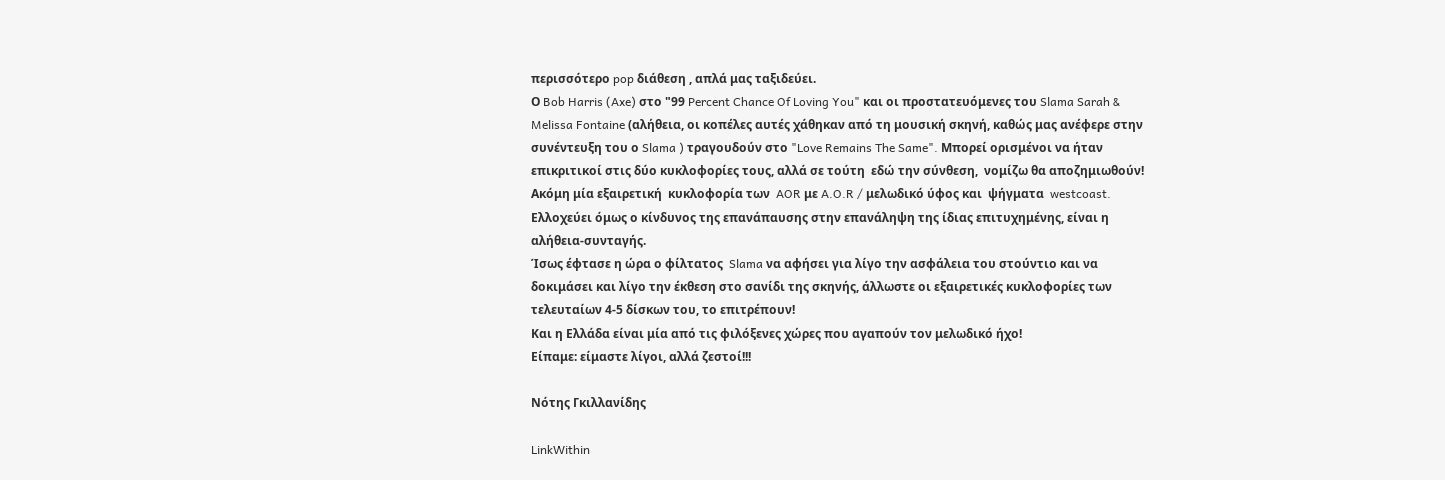περισσότερο pop διάθεση , απλά μας ταξιδεύει.
Ο Bob Harris (Axe) στο "99 Percent Chance Of Loving You" και οι προστατευόμενες του Slama Sarah & Melissa Fontaine (αλήθεια, οι κοπέλες αυτές χάθηκαν από τη μουσική σκηνή, καθώς μας ανέφερε στην συνέντευξη του ο Slama ) τραγουδούν στο "Love Remains The Same". Μπορεί ορισμένοι να ήταν επικριτικοί στις δύο κυκλοφορίες τους, αλλά σε τούτη  εδώ την σύνθεση,  νομίζω θα αποζημιωθούν!
Ακόμη μία εξαιρετική  κυκλοφορία των  AOR με A.O.R / μελωδικό ύφος και  ψήγματα  westcoast. Ελλοχεύει όμως ο κίνδυνος της επανάπαυσης στην επανάληψη της ίδιας επιτυχημένης, είναι η αλήθεια-συνταγής.
Ίσως έφτασε η ώρα ο φίλτατος  Slama να αφήσει για λίγο την ασφάλεια του στούντιο και να δοκιμάσει και λίγο την έκθεση στο σανίδι της σκηνής, άλλωστε οι εξαιρετικές κυκλοφορίες των τελευταίων 4-5 δίσκων του, το επιτρέπουν!
Και η Ελλάδα είναι μία από τις φιλόξενες χώρες που αγαπούν τον μελωδικό ήχο!
Είπαμε: είμαστε λίγοι, αλλά ζεστοί!!!

Νότης Γκιλλανίδης

LinkWithin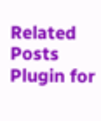Related Posts Plugin for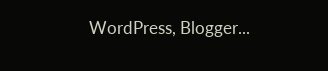WordPress, Blogger...